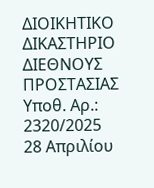ΔΙΟΙΚΗΤΙΚΟ ΔΙΚΑΣΤΗΡΙΟ ΔΙΕΘΝΟΥΣ ΠΡΟΣΤΑΣΙΑΣ
Υποθ. Αρ.: 2320/2025
28 Απριλίου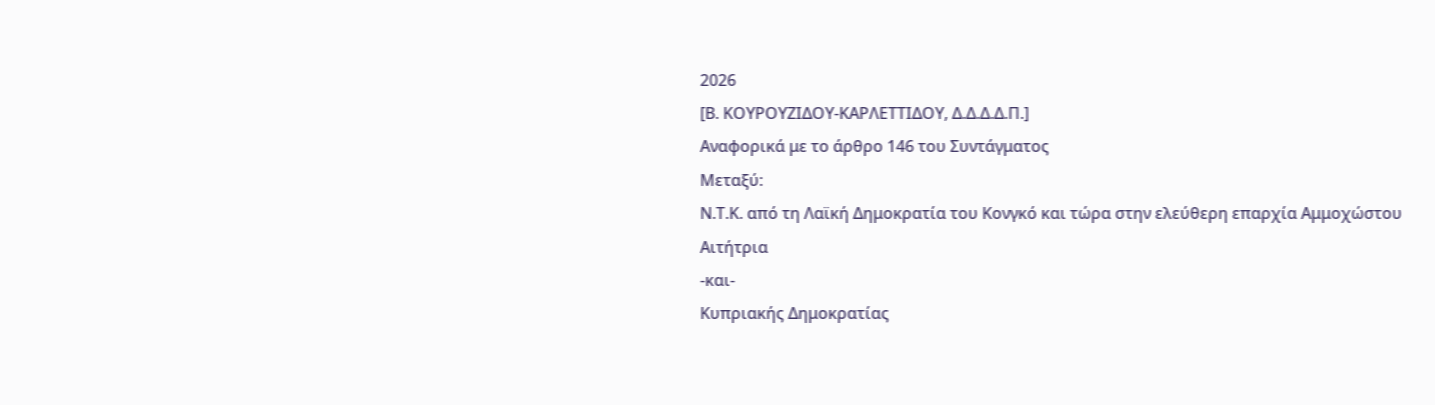2026
[Β. ΚΟΥΡΟΥΖΙΔΟΥ-KΑΡΛΕΤΤΙΔΟΥ, Δ.Δ.Δ.Δ.Π.]
Αναφορικά με τo άρθρο 146 του Συντάγματος
Μεταξύ:
Ν.Τ.Κ. από τη Λαϊκή Δημοκρατία του Κονγκό και τώρα στην ελεύθερη επαρχία Αμμοχώστου
Αιτήτρια
-και-
Κυπριακής Δημοκρατίας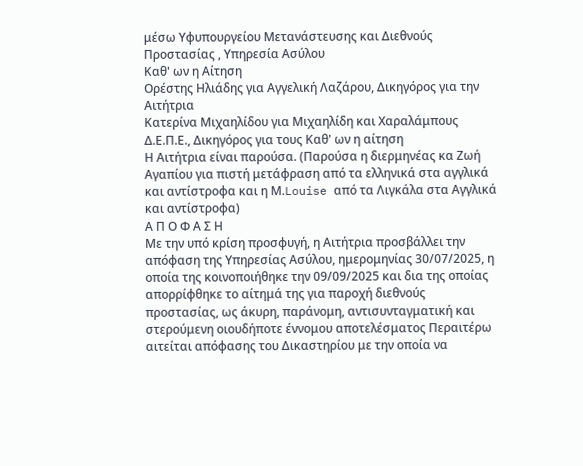μέσω Υφυπουργείου Μετανάστευσης και Διεθνούς Προστασίας , Υπηρεσία Ασύλου
Καθ' ων η Αίτηση
Ορέστης Ηλιάδης για Αγγελική Λαζάρου, Δικηγόρος για την Αιτήτρια
Κατερίνα Μιχαηλίδου για Μιχαηλίδη και Χαραλάμπους Δ.Ε.Π.Ε., Δικηγόρος για τους Καθ' ων η αίτηση
Η Αιτήτρια είναι παρούσα. (Παρoύσα η διερμηνέας κα Ζωή Αγαπίου για πιστή μετάφραση από τα ελληνικά στα αγγλικά και αντίστροφα και η Μ.Louise από τα Λιγκάλα στα Αγγλικά και αντίστροφα)
Α Π Ο Φ Α Σ Η
Με την υπό κρίση προσφυγή, η Αιτήτρια προσβάλλει την απόφαση της Υπηρεσίας Ασύλου, ημερομηνίας 30/07/2025, η οποία της κοινοποιήθηκε την 09/09/2025 και δια της οποίας απορρίφθηκε το αίτημά της για παροχή διεθνούς προστασίας, ως άκυρη, παράνομη, αντισυνταγματική και στερούμενη οιουδήποτε έννομου αποτελέσματος Περαιτέρω αιτείται απόφασης του Δικαστηρίου με την οποία να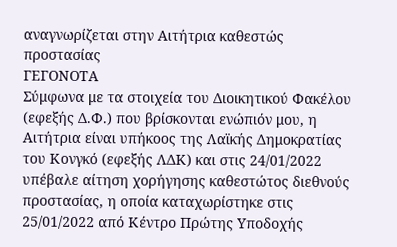αναγνωρίζεται στην Αιτήτρια καθεστώς προστασίας
ΓΕΓΟΝΟΤΑ
Σύμφωνα με τα στοιχεία του Διοικητικού Φακέλου (εφεξής Δ.Φ.) που βρίσκονται ενώπιόν μου, η Αιτήτρια είναι υπήκοος της Λαϊκής Δημοκρατίας του Κονγκό (εφεξής ΛΔΚ) και στις 24/01/2022 υπέβαλε αίτηση χορήγησης καθεστώτος διεθνούς προστασίας, η οποία καταχωρίστηκε στις 25/01/2022 από Κέντρο Πρώτης Υποδοχής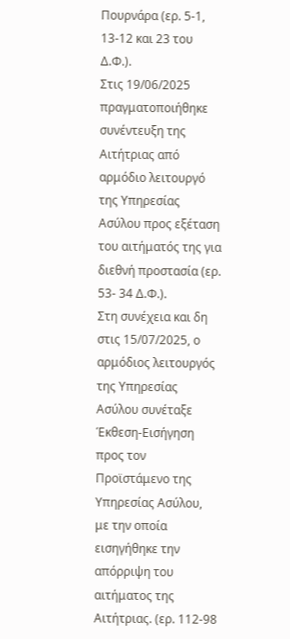Πουρνάρα (ερ. 5-1, 13-12 και 23 του Δ.Φ.).
Στις 19/06/2025 πραγματοποιήθηκε συνέντευξη της Αιτήτριας από αρμόδιο λειτουργό της Υπηρεσίας Ασύλου προς εξέταση του αιτήματός της για διεθνή προστασία (ερ. 53- 34 Δ.Φ.).
Στη συνέχεια και δη στις 15/07/2025, ο αρμόδιος λειτουργός της Υπηρεσίας Ασύλου συνέταξε Έκθεση-Εισήγηση προς τον Προϊστάμενο της Υπηρεσίας Ασύλου, με την οποία εισηγήθηκε την απόρριψη του αιτήματος της Αιτήτριας. (ερ. 112-98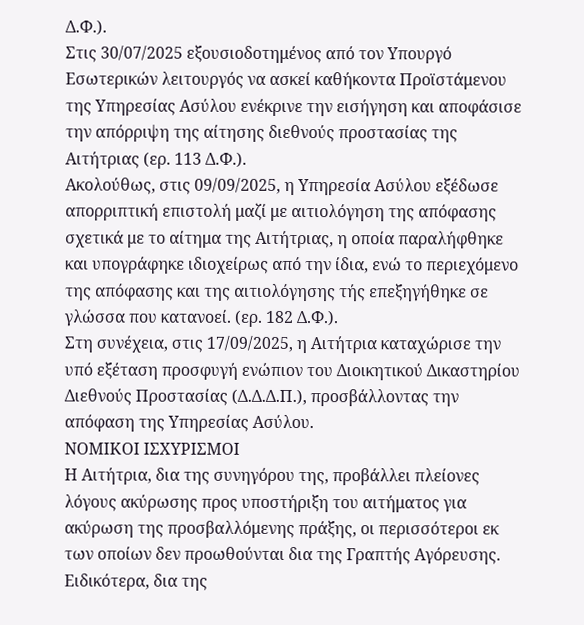Δ.Φ.).
Στις 30/07/2025 εξουσιοδοτημένος από τον Υπουργό Εσωτερικών λειτουργός να ασκεί καθήκοντα Προϊστάμενου της Υπηρεσίας Ασύλου ενέκρινε την εισήγηση και αποφάσισε την απόρριψη της αίτησης διεθνούς προστασίας της Αιτήτριας (ερ. 113 Δ.Φ.).
Ακολούθως, στις 09/09/2025, η Υπηρεσία Ασύλου εξέδωσε απορριπτική επιστολή μαζί με αιτιολόγηση της απόφασης σχετικά με το αίτημα της Αιτήτριας, η οποία παραλήφθηκε και υπογράφηκε ιδιοχείρως από την ίδια, ενώ το περιεχόμενο της απόφασης και της αιτιολόγησης τής επεξηγήθηκε σε γλώσσα που κατανοεί. (ερ. 182 Δ.Φ.).
Στη συνέχεια, στις 17/09/2025, η Αιτήτρια καταχώρισε την υπό εξέταση προσφυγή ενώπιον του Διοικητικού Δικαστηρίου Διεθνούς Προστασίας (Δ.Δ.Δ.Π.), προσβάλλοντας την απόφαση της Υπηρεσίας Ασύλου.
ΝΟΜΙΚΟΙ ΙΣΧΥΡΙΣΜΟΙ
Η Αιτήτρια, δια της συνηγόρου της, προβάλλει πλείονες λόγους ακύρωσης προς υποστήριξη του αιτήματος για ακύρωση της προσβαλλόμενης πράξης, οι περισσότεροι εκ των οποίων δεν προωθούνται δια της Γραπτής Αγόρευσης.
Ειδικότερα, δια της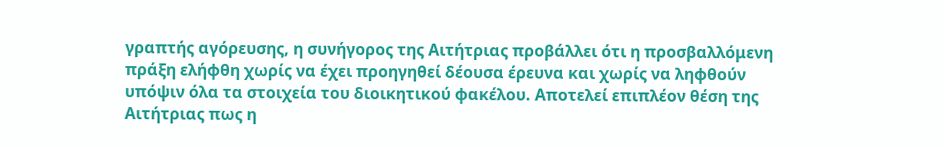γραπτής αγόρευσης, η συνήγορος της Αιτήτριας προβάλλει ότι η προσβαλλόμενη πράξη ελήφθη χωρίς να έχει προηγηθεί δέουσα έρευνα και χωρίς να ληφθούν υπόψιν όλα τα στοιχεία του διοικητικού φακέλου. Αποτελεί επιπλέον θέση της Αιτήτριας πως η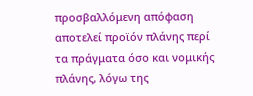προσβαλλόμενη απόφαση αποτελεί προϊόν πλάνης περί τα πράγματα όσο και νομικής πλάνης, λόγω της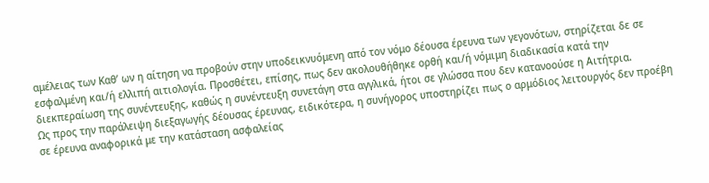αμέλειας των Καθ’ ων η αίτηση να προβούν στην υποδεικνυόμενη από τον νόμο δέουσα έρευνα των γεγονότων, στηρίζεται δε σε εσφαλμένη και/ή ελλιπή αιτιολογία. Προσθέτει, επίσης, πως δεν ακολουθήθηκε ορθή και/ή νόμιμη διαδικασία κατά την διεκπεραίωση της συνέντευξης, καθώς η συνέντευξη συνετάγη στα αγγλικά, ήτοι σε γλώσσα που δεν κατανοούσε η Αιτήτρια.
Ως προς την παράλειψη διεξαγωγής δέουσας έρευνας, ειδικότερα, η συνήγορος υποστηρίζει πως ο αρμόδιος λειτουργός δεν προέβη σε έρευνα αναφορικά με την κατάσταση ασφαλείας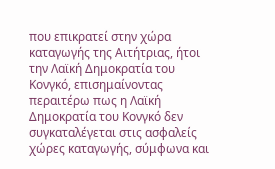που επικρατεί στην χώρα καταγωγής της Αιτήτριας, ήτοι την Λαϊκή Δημοκρατία του Κονγκό, επισημαίνοντας περαιτέρω πως η Λαϊκή Δημοκρατία του Κονγκό δεν συγκαταλέγεται στις ασφαλείς χώρες καταγωγής, σύμφωνα και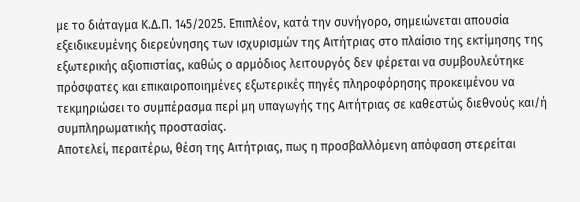με το διάταγμα Κ.Δ.Π. 145/2025. Επιπλέον, κατά την συνήγορο, σημειώνεται απουσία εξειδικευμένης διερεύνησης των ισχυρισμών της Αιτήτριας στο πλαίσιο της εκτίμησης της εξωτερικής αξιοπιστίας, καθώς ο αρμόδιος λειτουργός δεν φέρεται να συμβουλεύτηκε πρόσφατες και επικαιροποιημένες εξωτερικές πηγές πληροφόρησης προκειμένου να τεκμηριώσει το συμπέρασμα περί μη υπαγωγής της Αιτήτριας σε καθεστώς διεθνούς και/ή συμπληρωματικής προστασίας.
Αποτελεί, περαιτέρω, θέση της Αιτήτριας, πως η προσβαλλόμενη απόφαση στερείται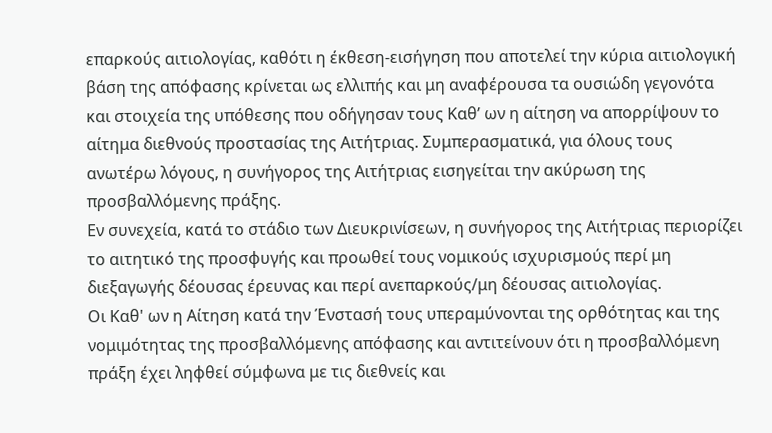επαρκούς αιτιολογίας, καθότι η έκθεση-εισήγηση που αποτελεί την κύρια αιτιολογική βάση της απόφασης κρίνεται ως ελλιπής και μη αναφέρουσα τα ουσιώδη γεγονότα και στοιχεία της υπόθεσης που οδήγησαν τους Καθ’ ων η αίτηση να απορρίψουν το αίτημα διεθνούς προστασίας της Αιτήτριας. Συμπερασματικά, για όλους τους ανωτέρω λόγους, η συνήγορος της Αιτήτριας εισηγείται την ακύρωση της προσβαλλόμενης πράξης.
Εν συνεχεία, κατά το στάδιο των Διευκρινίσεων, η συνήγορος της Αιτήτριας περιορίζει το αιτητικό της προσφυγής και προωθεί τους νομικούς ισχυρισμούς περί μη διεξαγωγής δέουσας έρευνας και περί ανεπαρκούς/μη δέουσας αιτιολογίας.
Οι Καθ' ων η Αίτηση κατά την Ένστασή τους υπεραμύνονται της ορθότητας και της νομιμότητας της προσβαλλόμενης απόφασης και αντιτείνουν ότι η προσβαλλόμενη πράξη έχει ληφθεί σύμφωνα με τις διεθνείς και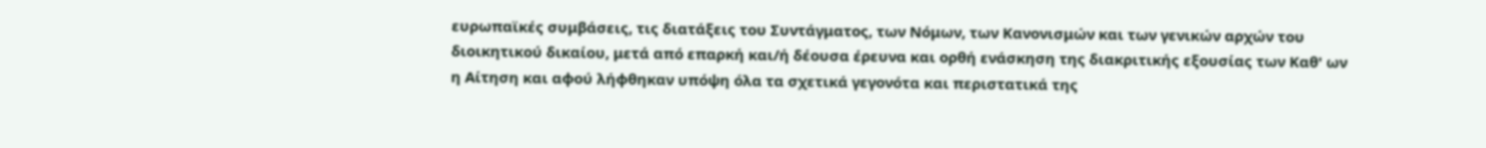ευρωπαϊκές συμβάσεις, τις διατάξεις του Συντάγματος, των Νόμων, των Κανονισμών και των γενικών αρχών του διοικητικού δικαίου, μετά από επαρκή και/ή δέουσα έρευνα και ορθή ενάσκηση της διακριτικής εξουσίας των Καθ' ων η Αίτηση και αφού λήφθηκαν υπόψη όλα τα σχετικά γεγονότα και περιστατικά της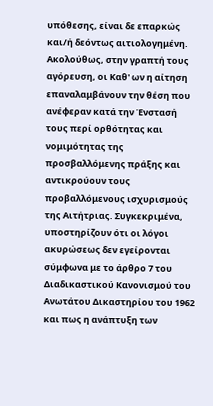υπόθεσης, είναι δε επαρκώς και/ή δεόντως αιτιολογημένη.
Ακολούθως, στην γραπτή τους αγόρευση, οι Καθ' ων η αίτηση επαναλαμβάνουν την θέση που ανέφεραν κατά την Ένστασή τους περί ορθότητας και νομιμότητας της προσβαλλόμενης πράξης και αντικρούουν τους προβαλλόμενους ισχυρισμούς της Αιτήτριας. Συγκεκριμένα, υποστηρίζουν ότι οι λόγοι ακυρώσεως δεν εγείρονται σύμφωνα με το άρθρο 7 του Διαδικαστικού Κανονισμού του Ανωτάτου Δικαστηρίου του 1962 και πως η ανάπτυξη των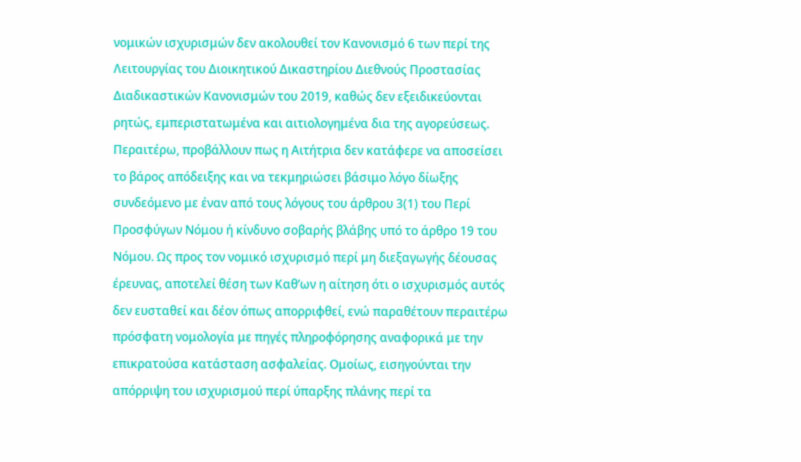νομικών ισχυρισμών δεν ακολουθεί τον Κανονισμό 6 των περί της Λειτουργίας του Διοικητικού Δικαστηρίου Διεθνούς Προστασίας Διαδικαστικών Κανονισμών του 2019, καθώς δεν εξειδικεύονται ρητώς, εμπεριστατωμένα και αιτιολογημένα δια της αγορεύσεως. Περαιτέρω, προβάλλουν πως η Αιτήτρια δεν κατάφερε να αποσείσει το βάρος απόδειξης και να τεκμηριώσει βάσιμο λόγο δίωξης συνδεόμενο με έναν από τους λόγους του άρθρου 3(1) του Περί Προσφύγων Νόμου ή κίνδυνο σοβαρής βλάβης υπό το άρθρο 19 του Νόμου. Ως προς τον νομικό ισχυρισμό περί μη διεξαγωγής δέουσας έρευνας, αποτελεί θέση των Καθ’ων η αίτηση ότι ο ισχυρισμός αυτός δεν ευσταθεί και δέον όπως απορριφθεί, ενώ παραθέτουν περαιτέρω πρόσφατη νομολογία με πηγές πληροφόρησης αναφορικά με την επικρατούσα κατάσταση ασφαλείας. Ομοίως, εισηγούνται την απόρριψη του ισχυρισμού περί ύπαρξης πλάνης περί τα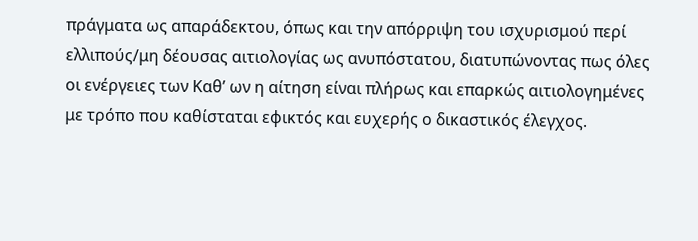πράγματα ως απαράδεκτου, όπως και την απόρριψη του ισχυρισμού περί ελλιπούς/μη δέουσας αιτιολογίας ως ανυπόστατου, διατυπώνοντας πως όλες οι ενέργειες των Καθ’ ων η αίτηση είναι πλήρως και επαρκώς αιτιολογημένες με τρόπο που καθίσταται εφικτός και ευχερής ο δικαστικός έλεγχος.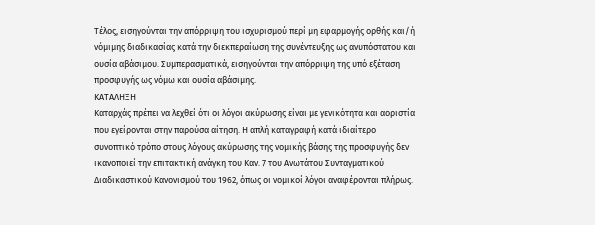Τέλος, εισηγούνται την απόρριψη του ισχυρισμού περί μη εφαρμογής ορθής και/ή νόμιμης διαδικασίας κατά την διεκπεραίωση της συνέντευξης ως ανυπόστατου και ουσία αβάσιμου. Συμπερασματικά, εισηγούνται την απόρριψη της υπό εξέταση προσφυγής ως νόμω και ουσία αβάσιμης.
ΚΑΤΑΛΗΞΗ
Καταρχάς πρέπει να λεχθεί ότι οι λόγοι ακύρωσης είναι με γενικότητα και αοριστία που εγείρονται στην παρούσα αίτηση. Η απλή καταγραφή κατά ιδιαίτερο συνοπτικό τρόπο στους λόγους ακύρωσης της νομικής βάσης της προσφυγής δεν ικανοποιεί την επιτακτική ανάγκη του Καν. 7 του Ανωτάτου Συνταγματικού Διαδικαστικού Κανονισμού του 1962, όπως οι νομικοί λόγοι αναφέρονται πλήρως.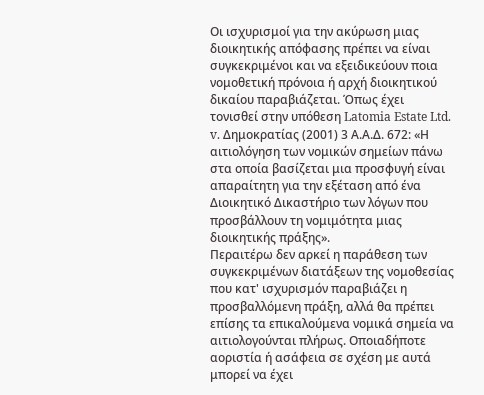Οι ισχυρισμοί για την ακύρωση μιας διοικητικής απόφασης πρέπει να είναι συγκεκριμένοι και να εξειδικεύουν ποια νομοθετική πρόνοια ή αρχή διοικητικού δικαίου παραβιάζεται. Όπως έχει τονισθεί στην υπόθεση Latomia Estate Ltd. v. Δημοκρατίας (2001) 3 Α.Α.Δ. 672: «Η αιτιολόγηση των νομικών σημείων πάνω στα οποία βασίζεται μια προσφυγή είναι απαραίτητη για την εξέταση από ένα Διοικητικό Δικαστήριο των λόγων που προσβάλλουν τη νομιμότητα μιας διοικητικής πράξης».
Περαιτέρω δεν αρκεί η παράθεση των συγκεκριμένων διατάξεων της νομοθεσίας που κατ' ισχυρισμόν παραβιάζει η προσβαλλόμενη πράξη, αλλά θα πρέπει επίσης τα επικαλούμενα νομικά σημεία να αιτιολογούνται πλήρως. Οποιαδήποτε αοριστία ή ασάφεια σε σχέση με αυτά μπορεί να έχει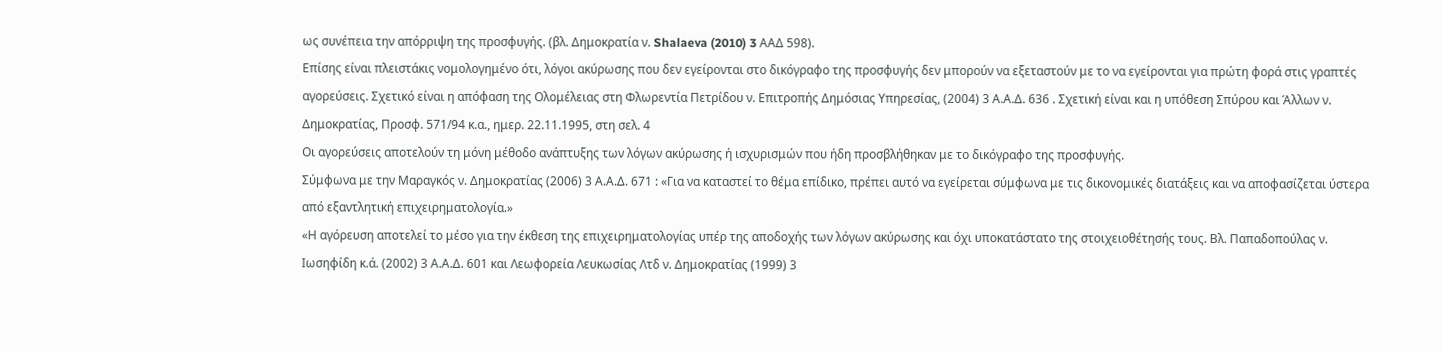ως συνέπεια την απόρριψη της προσφυγής. (βλ. Δημοκρατία ν. Shalaeva (2010) 3 AΑΔ 598).
Επίσης είναι πλειστάκις νομολογημένο ότι, λόγοι ακύρωσης που δεν εγείρονται στο δικόγραφο της προσφυγής δεν μπορούν να εξεταστούν με το να εγείρονται για πρώτη φορά στις γραπτές αγορεύσεις. Σχετικό είναι η απόφαση της Ολομέλειας στη Φλωρεντία Πετρίδου ν. Επιτροπής Δημόσιας Υπηρεσίας, (2004) 3 Α.Α.Δ. 636 . Σχετική είναι και η υπόθεση Σπύρου και Άλλων ν. Δημοκρατίας, Προσφ. 571/94 κ.α., ημερ. 22.11.1995, στη σελ. 4
Οι αγορεύσεις αποτελούν τη μόνη μέθοδο ανάπτυξης των λόγων ακύρωσης ή ισχυρισμών που ήδη προσβλήθηκαν με το δικόγραφο της προσφυγής.
Σύμφωνα με την Μαραγκός ν. Δημοκρατίας (2006) 3 Α.Α.Δ. 671 : «Για να καταστεί το θέμα επίδικο, πρέπει αυτό να εγείρεται σύμφωνα με τις δικονομικές διατάξεις και να αποφασίζεται ύστερα από εξαντλητική επιχειρηματολογία.»
«Η αγόρευση αποτελεί το μέσο για την έκθεση της επιχειρηματολογίας υπέρ της αποδοχής των λόγων ακύρωσης και όχι υποκατάστατο της στοιχειοθέτησής τους. Βλ. Παπαδοπούλας ν. Ιωσηφίδη κ.ά. (2002) 3 Α.Α.Δ. 601 και Λεωφορεία Λευκωσίας Λτδ ν. Δημοκρατίας (1999) 3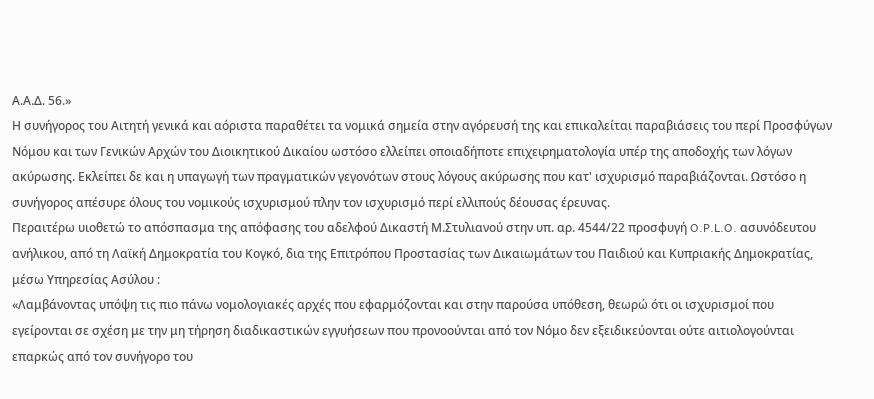Α.Α.Δ. 56.»
Η συνήγορος του Αιτητή γενικά και αόριστα παραθέτει τα νομικά σημεία στην αγόρευσή της και επικαλείται παραβιάσεις του περί Προσφύγων Νόμου και των Γενικών Αρχών του Διοικητικού Δικαίου ωστόσο ελλείπει οποιαδήποτε επιχειρηματολογία υπέρ της αποδοχής των λόγων ακύρωσης. Εκλείπει δε και η υπαγωγή των πραγματικών γεγονότων στους λόγους ακύρωσης που κατ' ισχυρισμό παραβιάζονται. Ωστόσο η συνήγορος απέσυρε όλους του νομικούς ισχυρισμού πλην τον ισχυρισμό περί ελλιπούς δέουσας έρευνας.
Περαιτέρω υιοθετώ το απόσπασμα της απόφασης του αδελφού Δικαστή Μ.Στυλιανού στην υπ. αρ. 4544/22 προσφυγή O.P.L.O. ασυνόδευτου ανήλικου, από τη Λαϊκή Δημοκρατία του Κογκό, δια της Επιτρόπου Προστασίας των Δικαιωμάτων του Παιδιού και Κυπριακής Δημοκρατίας, μέσω Υπηρεσίας Ασύλου :
«Λαμβάνοντας υπόψη τις πιο πάνω νομολογιακές αρχές που εφαρμόζονται και στην παρούσα υπόθεση, θεωρώ ότι οι ισχυρισμοί που εγείρονται σε σχέση με την μη τήρηση διαδικαστικών εγγυήσεων που προνοούνται από τον Νόμο δεν εξειδικεύονται ούτε αιτιολογούνται επαρκώς από τον συνήγορο του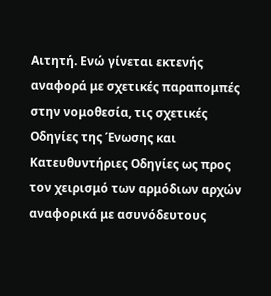Αιτητή. Ενώ γίνεται εκτενής αναφορά με σχετικές παραπομπές στην νομοθεσία, τις σχετικές Οδηγίες της Ένωσης και Κατευθυντήριες Οδηγίες ως προς τον χειρισμό των αρμόδιων αρχών αναφορικά με ασυνόδευτους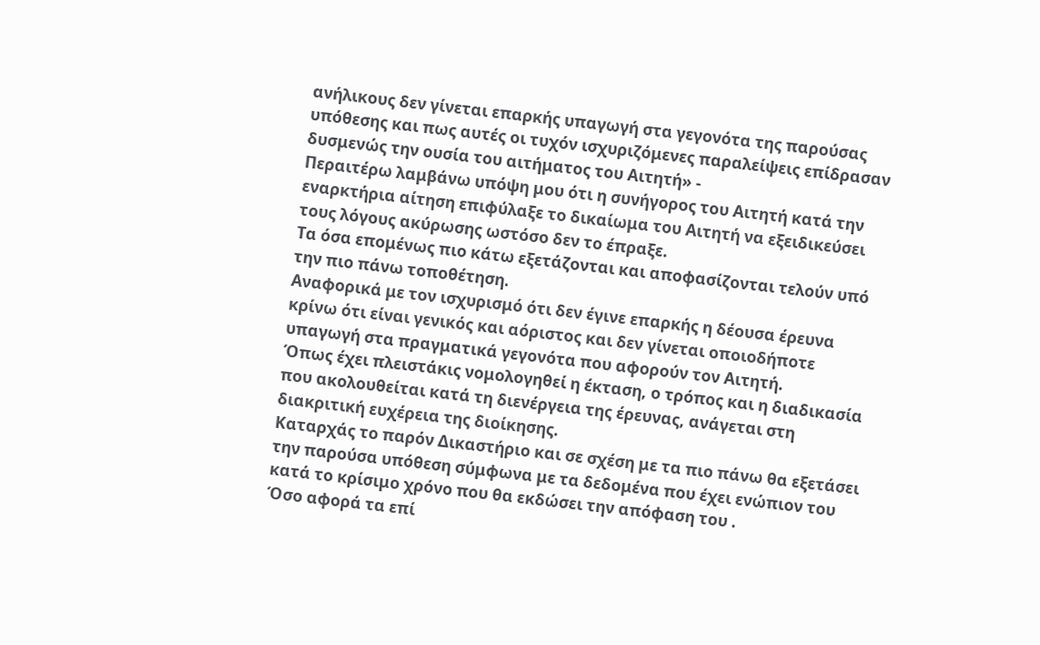ανήλικους δεν γίνεται επαρκής υπαγωγή στα γεγονότα της παρούσας υπόθεσης και πως αυτές οι τυχόν ισχυριζόμενες παραλείψεις επίδρασαν δυσμενώς την ουσία του αιτήματος του Αιτητή» -
Περαιτέρω λαμβάνω υπόψη μου ότι η συνήγορος του Αιτητή κατά την εναρκτήρια αίτηση επιφύλαξε το δικαίωμα του Αιτητή να εξειδικεύσει τους λόγους ακύρωσης ωστόσο δεν το έπραξε.
Τα όσα επομένως πιο κάτω εξετάζονται και αποφασίζονται τελούν υπό την πιο πάνω τοποθέτηση.
Αναφορικά με τον ισχυρισμό ότι δεν έγινε επαρκής η δέουσα έρευνα κρίνω ότι είναι γενικός και αόριστος και δεν γίνεται οποιοδήποτε υπαγωγή στα πραγματικά γεγονότα που αφορούν τον Αιτητή.
Όπως έχει πλειστάκις νομολογηθεί η έκταση, ο τρόπος και η διαδικασία που ακολουθείται κατά τη διενέργεια της έρευνας, ανάγεται στη διακριτική ευχέρεια της διοίκησης.
Καταρχάς το παρόν Δικαστήριο και σε σχέση με τα πιο πάνω θα εξετάσει την παρούσα υπόθεση σύμφωνα με τα δεδομένα που έχει ενώπιον του κατά το κρίσιμο χρόνο που θα εκδώσει την απόφαση του .
Όσο αφορά τα επί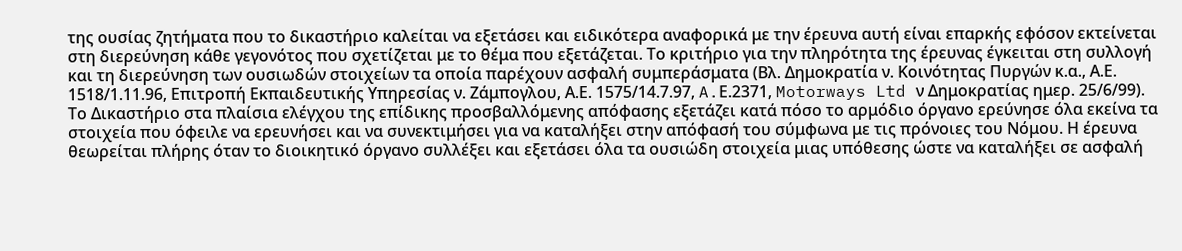της ουσίας ζητήματα που το δικαστήριο καλείται να εξετάσει και ειδικότερα αναφορικά με την έρευνα αυτή είναι επαρκής εφόσον εκτείνεται στη διερεύνηση κάθε γεγονότος που σχετίζεται με το θέμα που εξετάζεται. Το κριτήριο για την πληρότητα της έρευνας έγκειται στη συλλογή και τη διερεύνηση των ουσιωδών στοιχείων τα οποία παρέχουν ασφαλή συμπεράσματα (Βλ. Δημοκρατία ν. Κοινότητας Πυργών κ.α., Α.Ε. 1518/1.11.96, Επιτροπή Εκπαιδευτικής Υπηρεσίας ν. Ζάμπογλου, Α.Ε. 1575/14.7.97, A.Ε.2371, Motorways Ltd ν Δημοκρατίας ημερ. 25/6/99).
Το Δικαστήριο στα πλαίσια ελέγχου της επίδικης προσβαλλόμενης απόφασης εξετάζει κατά πόσο το αρμόδιο όργανο ερεύνησε όλα εκείνα τα στοιχεία που όφειλε να ερευνήσει και να συνεκτιμήσει για να καταλήξει στην απόφασή του σύμφωνα με τις πρόνοιες του Νόμου. Η έρευνα θεωρείται πλήρης όταν το διοικητικό όργανο συλλέξει και εξετάσει όλα τα ουσιώδη στοιχεία μιας υπόθεσης ώστε να καταλήξει σε ασφαλή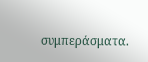συμπεράσματα.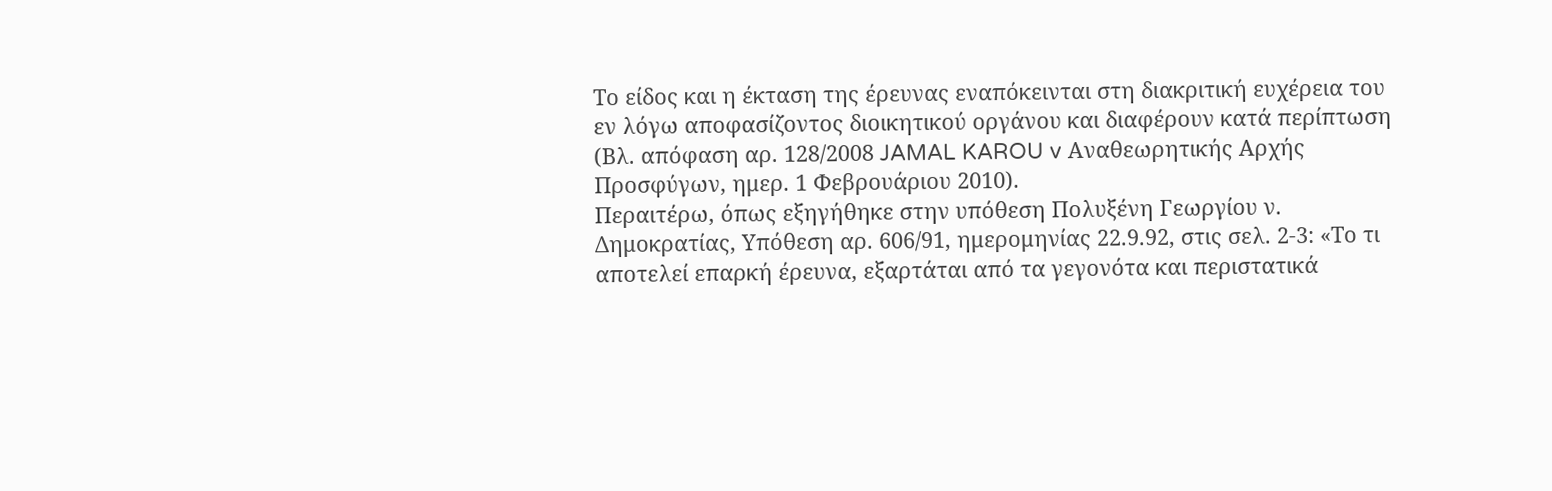Το είδος και η έκταση της έρευνας εναπόκεινται στη διακριτική ευχέρεια του εν λόγω αποφασίζοντος διοικητικού οργάνου και διαφέρουν κατά περίπτωση (Βλ. απόφαση αρ. 128/2008 JAMAL KAROU v Αναθεωρητικής Αρχής Προσφύγων, ημερ. 1 Φεβρουάριου 2010).
Περαιτέρω, όπως εξηγήθηκε στην υπόθεση Πολυξένη Γεωργίου ν. Δημοκρατίας, Υπόθεση αρ. 606/91, ημερομηνίας 22.9.92, στις σελ. 2-3: «Το τι αποτελεί επαρκή έρευνα, εξαρτάται από τα γεγονότα και περιστατικά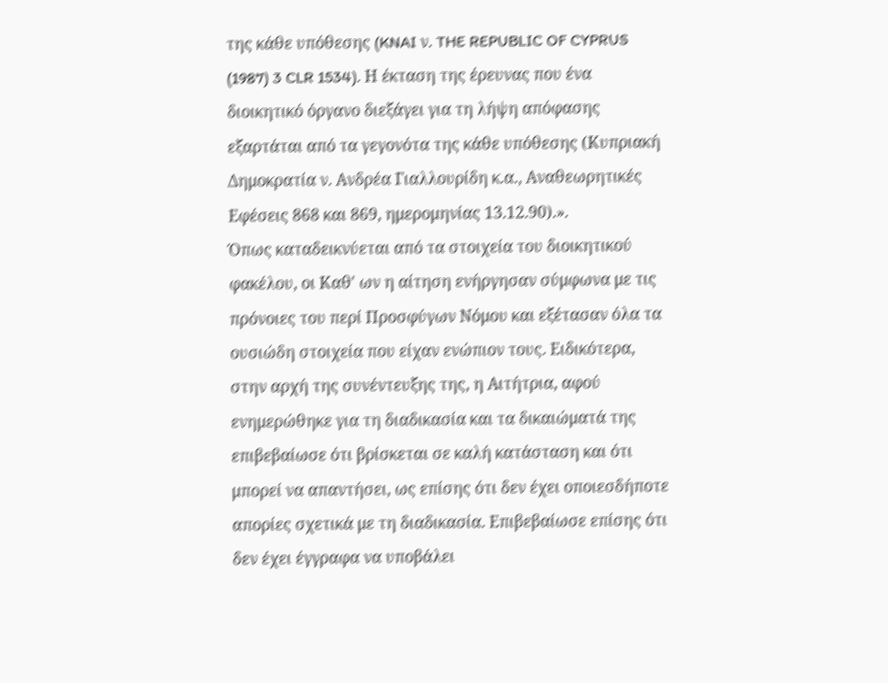της κάθε υπόθεσης (KNAI ν. THE REPUBLIC OF CYPRUS (1987) 3 CLR 1534). Η έκταση της έρευνας που ένα διοικητικό όργανο διεξάγει για τη λήψη απόφασης εξαρτάται από τα γεγονότα της κάθε υπόθεσης (Κυπριακή Δημοκρατία ν. Ανδρέα Γιαλλουρίδη κ.α., Αναθεωρητικές Εφέσεις 868 και 869, ημερομηνίας 13.12.90).».
Όπως καταδεικνύεται από τα στοιχεία του διοικητικού φακέλου, οι Καθ' ων η αίτηση ενήργησαν σύμφωνα με τις πρόνοιες του περί Προσφύγων Νόμου και εξέτασαν όλα τα ουσιώδη στοιχεία που είχαν ενώπιον τους. Ειδικότερα, στην αρχή της συνέντευξης της, η Αιτήτρια, αφού ενημερώθηκε για τη διαδικασία και τα δικαιώματά της επιβεβαίωσε ότι βρίσκεται σε καλή κατάσταση και ότι μπορεί να απαντήσει, ως επίσης ότι δεν έχει οποιεσδήποτε απορίες σχετικά με τη διαδικασία. Επιβεβαίωσε επίσης ότι δεν έχει έγγραφα να υποβάλει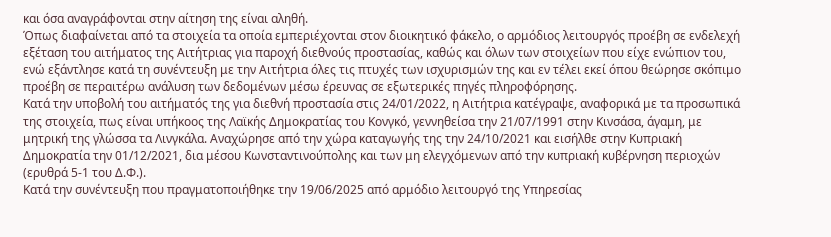και όσα αναγράφονται στην αίτηση της είναι αληθή.
Όπως διαφαίνεται από τα στοιχεία τα οποία εμπεριέχονται στον διοικητικό φάκελο, ο αρμόδιος λειτουργός προέβη σε ενδελεχή εξέταση του αιτήματος της Αιτήτριας για παροχή διεθνούς προστασίας, καθώς και όλων των στοιχείων που είχε ενώπιον του, ενώ εξάντλησε κατά τη συνέντευξη με την Αιτήτρια όλες τις πτυχές των ισχυρισμών της και εν τέλει εκεί όπου θεώρησε σκόπιμο προέβη σε περαιτέρω ανάλυση των δεδομένων μέσω έρευνας σε εξωτερικές πηγές πληροφόρησης.
Κατά την υποβολή του αιτήματός της για διεθνή προστασία στις 24/01/2022, η Αιτήτρια κατέγραψε, αναφορικά με τα προσωπικά της στοιχεία, πως είναι υπήκοος της Λαϊκής Δημοκρατίας του Κονγκό, γεννηθείσα την 21/07/1991 στην Κινσάσα, άγαμη, με μητρική της γλώσσα τα Λινγκάλα. Αναχώρησε από την χώρα καταγωγής της την 24/10/2021 και εισήλθε στην Κυπριακή Δημοκρατία την 01/12/2021, δια μέσου Κωνσταντινούπολης και των μη ελεγχόμενων από την κυπριακή κυβέρνηση περιοχών (ερυθρά 5-1 του Δ.Φ.).
Κατά την συνέντευξη που πραγματοποιήθηκε την 19/06/2025 από αρμόδιο λειτουργό της Υπηρεσίας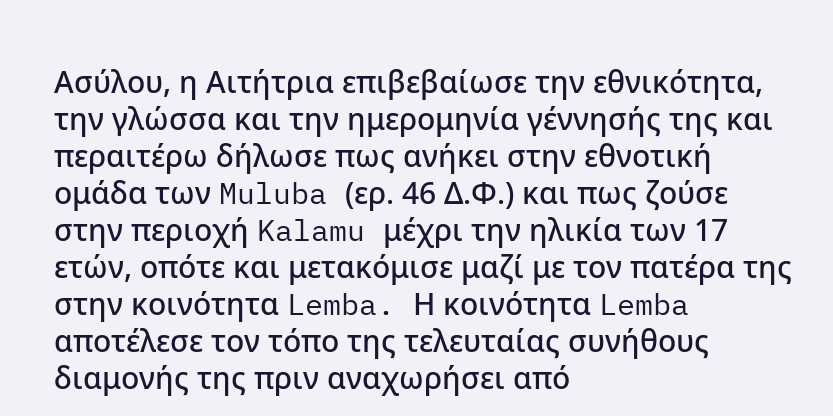Ασύλου, η Αιτήτρια επιβεβαίωσε την εθνικότητα, την γλώσσα και την ημερομηνία γέννησής της και περαιτέρω δήλωσε πως ανήκει στην εθνοτική ομάδα των Muluba (ερ. 46 Δ.Φ.) και πως ζούσε στην περιοχή Kalamu μέχρι την ηλικία των 17 ετών, οπότε και μετακόμισε μαζί με τον πατέρα της στην κοινότητα Lemba. Η κοινότητα Lemba αποτέλεσε τον τόπο της τελευταίας συνήθους διαμονής της πριν αναχωρήσει από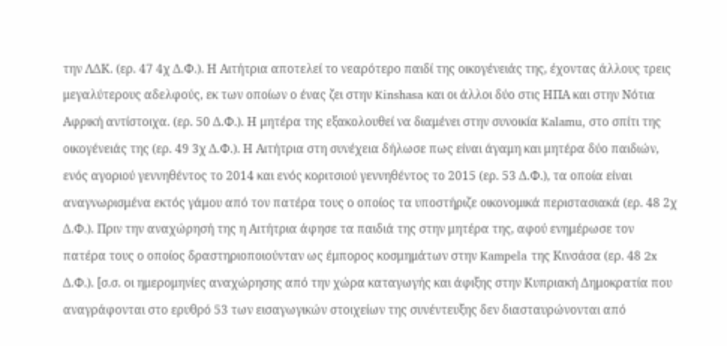την ΛΔΚ. (ερ. 47 4χ Δ.Φ.). Η Αιτήτρια αποτελεί το νεαρότερο παιδί της οικογένειάς της, έχοντας άλλους τρεις μεγαλύτερους αδελφούς, εκ των οποίων ο ένας ζει στην Kinshasa και οι άλλοι δύο στις ΗΠΑ και στην Νότια Αφρική αντίστοιχα. (ερ. 50 Δ.Φ.). Η μητέρα της εξακολουθεί να διαμένει στην συνοικία Kalamu, στο σπίτι της οικογένειάς της (ερ. 49 3χ Δ.Φ.). Η Αιτήτρια στη συνέχεια δήλωσε πως είναι άγαμη και μητέρα δύο παιδιών, ενός αγοριού γεννηθέντος το 2014 και ενός κοριτσιού γεννηθέντος το 2015 (ερ. 53 Δ.Φ.), τα οποία είναι αναγνωρισμένα εκτός γάμου από τον πατέρα τους ο οποίος τα υποστήριζε οικονομικά περιστασιακά (ερ. 48 2χ Δ.Φ.). Πριν την αναχώρησή της η Αιτήτρια άφησε τα παιδιά της στην μητέρα της, αφού ενημέρωσε τον πατέρα τους ο οποίος δραστηριοποιούνταν ως έμπορος κοσμημάτων στην Kampela της Κινσάσα (ερ. 48 2x Δ.Φ.). [σ.σ. οι ημερομηνίες αναχώρησης από την χώρα καταγωγής και άφιξης στην Κυπριακή Δημοκρατία που αναγράφονται στο ερυθρό 53 των εισαγωγικών στοιχείων της συνέντευξης δεν διασταυρώνονται από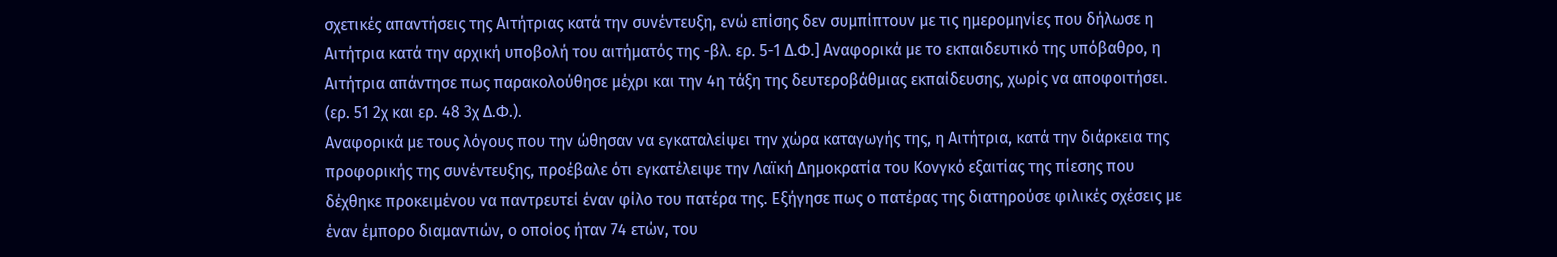σχετικές απαντήσεις της Αιτήτριας κατά την συνέντευξη, ενώ επίσης δεν συμπίπτουν με τις ημερομηνίες που δήλωσε η Αιτήτρια κατά την αρχική υποβολή του αιτήματός της -βλ. ερ. 5-1 Δ.Φ.] Αναφορικά με το εκπαιδευτικό της υπόβαθρο, η Αιτήτρια απάντησε πως παρακολούθησε μέχρι και την 4η τάξη της δευτεροβάθμιας εκπαίδευσης, χωρίς να αποφοιτήσει. (ερ. 51 2χ και ερ. 48 3χ Δ.Φ.).
Αναφορικά με τους λόγους που την ώθησαν να εγκαταλείψει την χώρα καταγωγής της, η Αιτήτρια, κατά την διάρκεια της προφορικής της συνέντευξης, προέβαλε ότι εγκατέλειψε την Λαϊκή Δημοκρατία του Κονγκό εξαιτίας της πίεσης που δέχθηκε προκειμένου να παντρευτεί έναν φίλο του πατέρα της. Εξήγησε πως ο πατέρας της διατηρούσε φιλικές σχέσεις με έναν έμπορο διαμαντιών, ο οποίος ήταν 74 ετών, του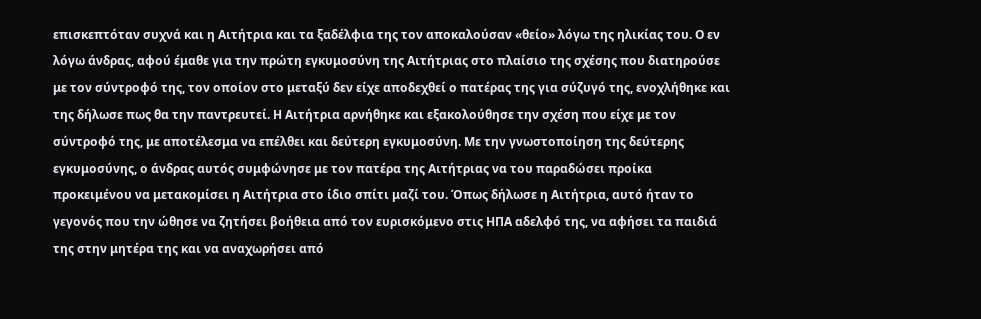επισκεπτόταν συχνά και η Αιτήτρια και τα ξαδέλφια της τον αποκαλούσαν «θείο» λόγω της ηλικίας του. Ο εν λόγω άνδρας, αφού έμαθε για την πρώτη εγκυμοσύνη της Αιτήτριας στο πλαίσιο της σχέσης που διατηρούσε με τον σύντροφό της, τον οποίον στο μεταξύ δεν είχε αποδεχθεί ο πατέρας της για σύζυγό της, ενοχλήθηκε και της δήλωσε πως θα την παντρευτεί. Η Αιτήτρια αρνήθηκε και εξακολούθησε την σχέση που είχε με τον σύντροφό της, με αποτέλεσμα να επέλθει και δεύτερη εγκυμοσύνη. Με την γνωστοποίηση της δεύτερης εγκυμοσύνης, ο άνδρας αυτός συμφώνησε με τον πατέρα της Αιτήτριας να του παραδώσει προίκα προκειμένου να μετακομίσει η Αιτήτρια στο ίδιο σπίτι μαζί του. Όπως δήλωσε η Αιτήτρια, αυτό ήταν το γεγονός που την ώθησε να ζητήσει βοήθεια από τον ευρισκόμενο στις ΗΠΑ αδελφό της, να αφήσει τα παιδιά της στην μητέρα της και να αναχωρήσει από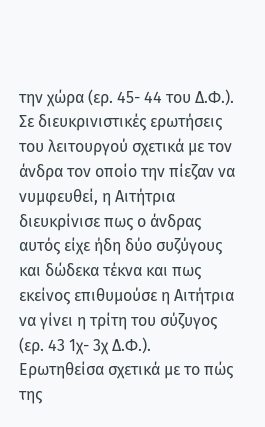την χώρα (ερ. 45- 44 του Δ.Φ.).
Σε διευκρινιστικές ερωτήσεις του λειτουργού σχετικά με τον άνδρα τον οποίο την πίεζαν να νυμφευθεί, η Αιτήτρια διευκρίνισε πως ο άνδρας αυτός είχε ήδη δύο συζύγους και δώδεκα τέκνα και πως εκείνος επιθυμούσε η Αιτήτρια να γίνει η τρίτη του σύζυγος (ερ. 43 1χ- 3χ Δ.Φ.).
Ερωτηθείσα σχετικά με το πώς της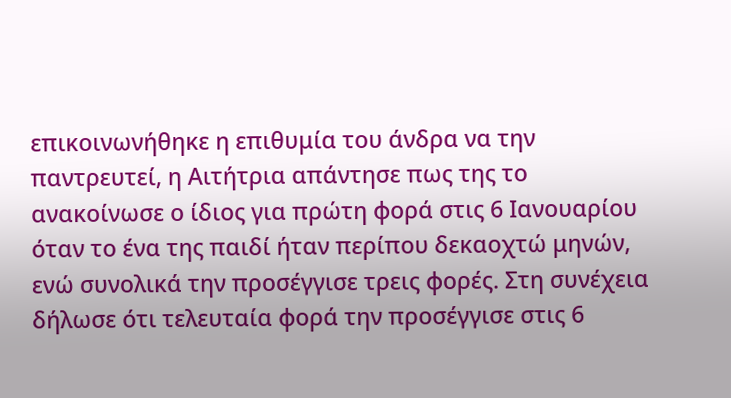επικοινωνήθηκε η επιθυμία του άνδρα να την παντρευτεί, η Αιτήτρια απάντησε πως της το ανακοίνωσε ο ίδιος για πρώτη φορά στις 6 Ιανουαρίου όταν το ένα της παιδί ήταν περίπου δεκαοχτώ μηνών, ενώ συνολικά την προσέγγισε τρεις φορές. Στη συνέχεια δήλωσε ότι τελευταία φορά την προσέγγισε στις 6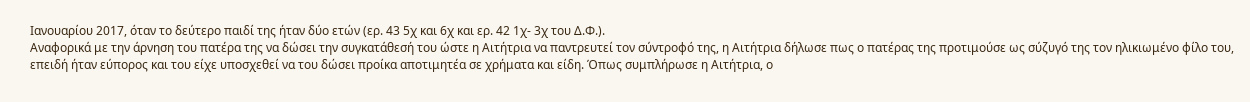Ιανουαρίου 2017, όταν το δεύτερο παιδί της ήταν δύο ετών (ερ. 43 5χ και 6χ και ερ. 42 1χ- 3χ του Δ.Φ.).
Αναφορικά με την άρνηση του πατέρα της να δώσει την συγκατάθεσή του ώστε η Αιτήτρια να παντρευτεί τον σύντροφό της, η Αιτήτρια δήλωσε πως ο πατέρας της προτιμούσε ως σύζυγό της τον ηλικιωμένο φίλο του, επειδή ήταν εύπορος και του είχε υποσχεθεί να του δώσει προίκα αποτιμητέα σε χρήματα και είδη. Όπως συμπλήρωσε η Αιτήτρια, ο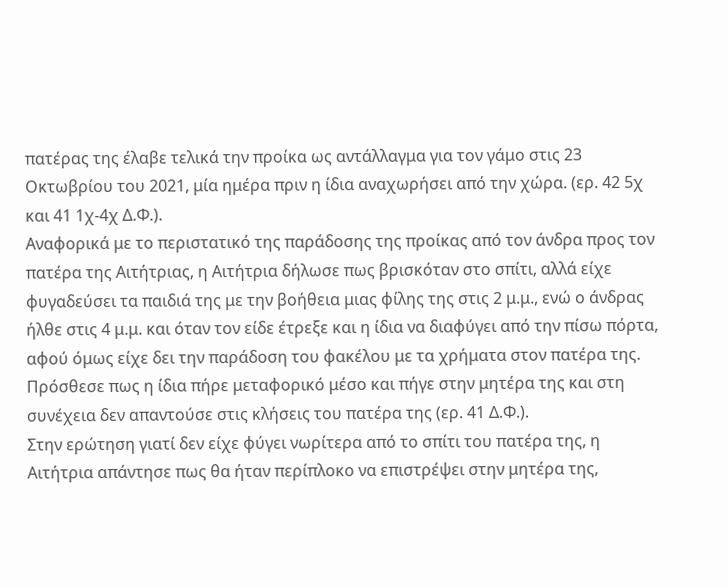πατέρας της έλαβε τελικά την προίκα ως αντάλλαγμα για τον γάμο στις 23 Οκτωβρίου του 2021, μία ημέρα πριν η ίδια αναχωρήσει από την χώρα. (ερ. 42 5χ και 41 1χ-4χ Δ.Φ.).
Αναφορικά με το περιστατικό της παράδοσης της προίκας από τον άνδρα προς τον πατέρα της Αιτήτριας, η Αιτήτρια δήλωσε πως βρισκόταν στο σπίτι, αλλά είχε φυγαδεύσει τα παιδιά της με την βοήθεια μιας φίλης της στις 2 μ.μ., ενώ ο άνδρας ήλθε στις 4 μ.μ. και όταν τον είδε έτρεξε και η ίδια να διαφύγει από την πίσω πόρτα, αφού όμως είχε δει την παράδοση του φακέλου με τα χρήματα στον πατέρα της. Πρόσθεσε πως η ίδια πήρε μεταφορικό μέσο και πήγε στην μητέρα της και στη συνέχεια δεν απαντούσε στις κλήσεις του πατέρα της (ερ. 41 Δ.Φ.).
Στην ερώτηση γιατί δεν είχε φύγει νωρίτερα από το σπίτι του πατέρα της, η Αιτήτρια απάντησε πως θα ήταν περίπλοκο να επιστρέψει στην μητέρα της,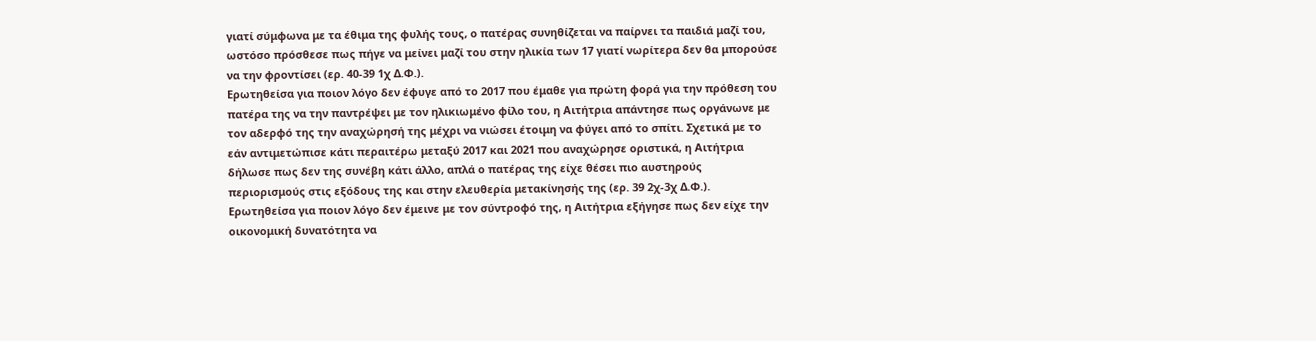γιατί σύμφωνα με τα έθιμα της φυλής τους, ο πατέρας συνηθίζεται να παίρνει τα παιδιά μαζί του, ωστόσο πρόσθεσε πως πήγε να μείνει μαζί του στην ηλικία των 17 γιατί νωρίτερα δεν θα μπορούσε να την φροντίσει (ερ. 40-39 1χ Δ.Φ.).
Ερωτηθείσα για ποιον λόγο δεν έφυγε από το 2017 που έμαθε για πρώτη φορά για την πρόθεση του πατέρα της να την παντρέψει με τον ηλικιωμένο φίλο του, η Αιτήτρια απάντησε πως οργάνωνε με τον αδερφό της την αναχώρησή της μέχρι να νιώσει έτοιμη να φύγει από το σπίτι. Σχετικά με το εάν αντιμετώπισε κάτι περαιτέρω μεταξύ 2017 και 2021 που αναχώρησε οριστικά, η Αιτήτρια δήλωσε πως δεν της συνέβη κάτι άλλο, απλά ο πατέρας της είχε θέσει πιο αυστηρούς περιορισμούς στις εξόδους της και στην ελευθερία μετακίνησής της (ερ. 39 2χ-3χ Δ.Φ.).
Ερωτηθείσα για ποιον λόγο δεν έμεινε με τον σύντροφό της, η Αιτήτρια εξήγησε πως δεν είχε την οικονομική δυνατότητα να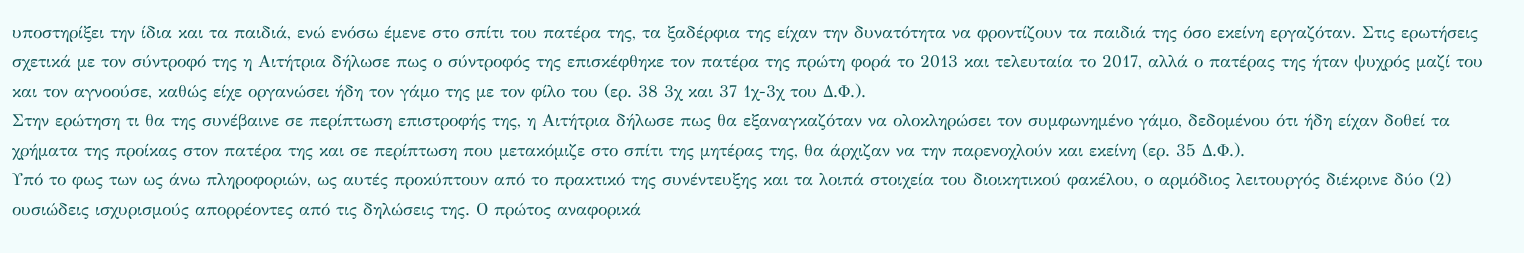υποστηρίξει την ίδια και τα παιδιά, ενώ ενόσω έμενε στο σπίτι του πατέρα της, τα ξαδέρφια της είχαν την δυνατότητα να φροντίζουν τα παιδιά της όσο εκείνη εργαζόταν. Στις ερωτήσεις σχετικά με τον σύντροφό της η Αιτήτρια δήλωσε πως ο σύντροφός της επισκέφθηκε τον πατέρα της πρώτη φορά το 2013 και τελευταία το 2017, αλλά ο πατέρας της ήταν ψυχρός μαζί του και τον αγνοούσε, καθώς είχε οργανώσει ήδη τον γάμο της με τον φίλο του (ερ. 38 3χ και 37 1χ-3χ του Δ.Φ.).
Στην ερώτηση τι θα της συνέβαινε σε περίπτωση επιστροφής της, η Αιτήτρια δήλωσε πως θα εξαναγκαζόταν να ολοκληρώσει τον συμφωνημένο γάμο, δεδομένου ότι ήδη είχαν δοθεί τα χρήματα της προίκας στον πατέρα της και σε περίπτωση που μετακόμιζε στο σπίτι της μητέρας της, θα άρχιζαν να την παρενοχλούν και εκείνη (ερ. 35 Δ.Φ.).
Υπό το φως των ως άνω πληροφοριών, ως αυτές προκύπτουν από το πρακτικό της συνέντευξης και τα λοιπά στοιχεία του διοικητικού φακέλου, ο αρμόδιος λειτουργός διέκρινε δύο (2) ουσιώδεις ισχυρισμούς απορρέοντες από τις δηλώσεις της. Ο πρώτος αναφορικά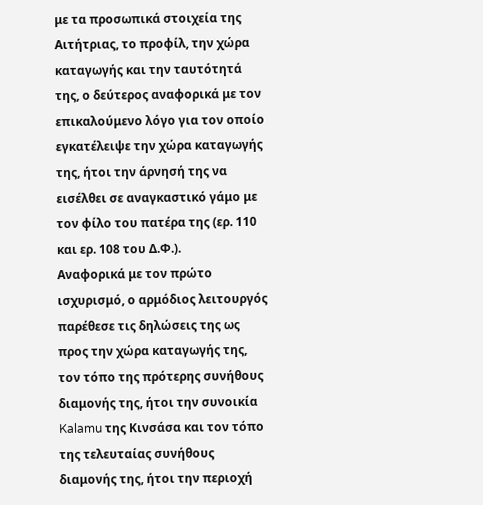με τα προσωπικά στοιχεία της Αιτήτριας, το προφίλ, την χώρα καταγωγής και την ταυτότητά της, ο δεύτερος αναφορικά με τον επικαλούμενο λόγο για τον οποίο εγκατέλειψε την χώρα καταγωγής της, ήτοι την άρνησή της να εισέλθει σε αναγκαστικό γάμο με τον φίλο του πατέρα της (ερ. 110 και ερ. 108 του Δ.Φ.).
Αναφορικά με τον πρώτο ισχυρισμό, ο αρμόδιος λειτουργός παρέθεσε τις δηλώσεις της ως προς την χώρα καταγωγής της, τον τόπο της πρότερης συνήθους διαμονής της, ήτοι την συνοικία Kalamu της Κινσάσα και τον τόπο της τελευταίας συνήθους διαμονής της, ήτοι την περιοχή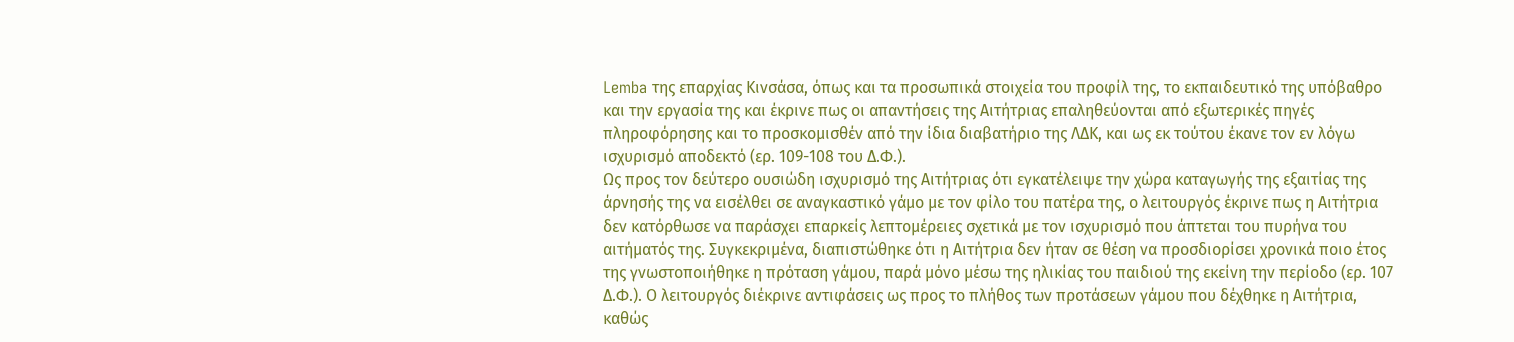Lemba της επαρχίας Κινσάσα, όπως και τα προσωπικά στοιχεία του προφίλ της, το εκπαιδευτικό της υπόβαθρο και την εργασία της και έκρινε πως οι απαντήσεις της Αιτήτριας επαληθεύονται από εξωτερικές πηγές πληροφόρησης και το προσκομισθέν από την ίδια διαβατήριο της ΛΔΚ, και ως εκ τούτου έκανε τον εν λόγω ισχυρισμό αποδεκτό (ερ. 109-108 του Δ.Φ.).
Ως προς τον δεύτερο ουσιώδη ισχυρισμό της Αιτήτριας ότι εγκατέλειψε την χώρα καταγωγής της εξαιτίας της άρνησής της να εισέλθει σε αναγκαστικό γάμο με τον φίλο του πατέρα της, ο λειτουργός έκρινε πως η Αιτήτρια δεν κατόρθωσε να παράσχει επαρκείς λεπτομέρειες σχετικά με τον ισχυρισμό που άπτεται του πυρήνα του αιτήματός της. Συγκεκριμένα, διαπιστώθηκε ότι η Αιτήτρια δεν ήταν σε θέση να προσδιορίσει χρονικά ποιο έτος της γνωστοποιήθηκε η πρόταση γάμου, παρά μόνο μέσω της ηλικίας του παιδιού της εκείνη την περίοδο (ερ. 107 Δ.Φ.). Ο λειτουργός διέκρινε αντιφάσεις ως προς το πλήθος των προτάσεων γάμου που δέχθηκε η Αιτήτρια, καθώς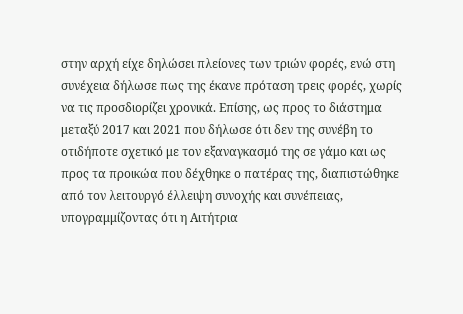στην αρχή είχε δηλώσει πλείονες των τριών φορές, ενώ στη συνέχεια δήλωσε πως της έκανε πρόταση τρεις φορές, χωρίς να τις προσδιορίζει χρονικά. Επίσης, ως προς το διάστημα μεταξύ 2017 και 2021 που δήλωσε ότι δεν της συνέβη το οτιδήποτε σχετικό με τον εξαναγκασμό της σε γάμο και ως προς τα προικώα που δέχθηκε ο πατέρας της, διαπιστώθηκε από τον λειτουργό έλλειψη συνοχής και συνέπειας, υπογραμμίζοντας ότι η Αιτήτρια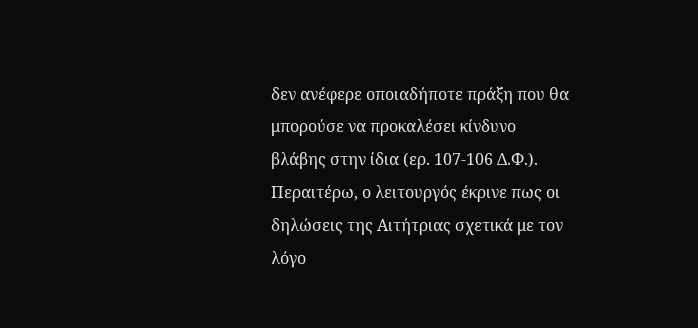δεν ανέφερε οποιαδήποτε πράξη που θα μπορούσε να προκαλέσει κίνδυνο βλάβης στην ίδια (ερ. 107-106 Δ.Φ.). Περαιτέρω, ο λειτουργός έκρινε πως οι δηλώσεις της Αιτήτριας σχετικά με τον λόγο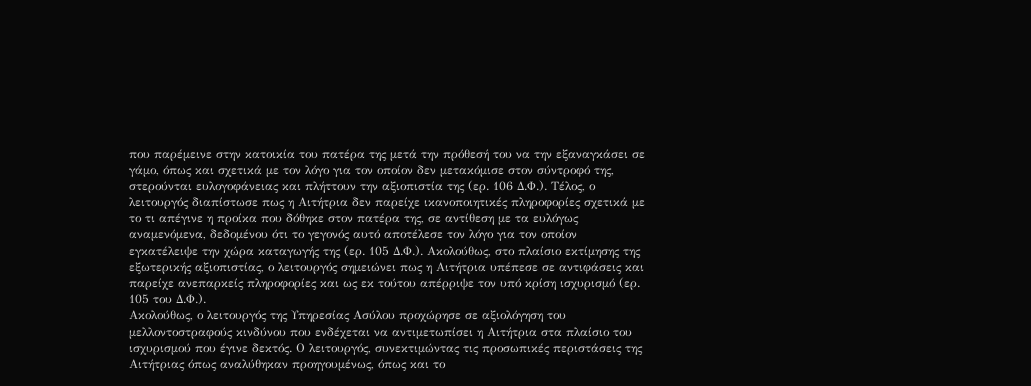που παρέμεινε στην κατοικία του πατέρα της μετά την πρόθεσή του να την εξαναγκάσει σε γάμο, όπως και σχετικά με τον λόγο για τον οποίον δεν μετακόμισε στον σύντροφό της, στερούνται ευλογοφάνειας και πλήττουν την αξιοπιστία της (ερ. 106 Δ.Φ.). Τέλος, ο λειτουργός διαπίστωσε πως η Αιτήτρια δεν παρείχε ικανοποιητικές πληροφορίες σχετικά με το τι απέγινε η προίκα που δόθηκε στον πατέρα της, σε αντίθεση με τα ευλόγως αναμενόμενα, δεδομένου ότι το γεγονός αυτό αποτέλεσε τον λόγο για τον οποίον εγκατέλειψε την χώρα καταγωγής της (ερ. 105 Δ.Φ.). Ακολούθως, στο πλαίσιο εκτίμησης της εξωτερικής αξιοπιστίας, ο λειτουργός σημειώνει πως η Αιτήτρια υπέπεσε σε αντιφάσεις και παρείχε ανεπαρκείς πληροφορίες και ως εκ τούτου απέρριψε τον υπό κρίση ισχυρισμό (ερ. 105 του Δ.Φ.).
Ακολούθως, ο λειτουργός της Υπηρεσίας Ασύλου προχώρησε σε αξιολόγηση του μελλοντοστραφούς κινδύνου που ενδέχεται να αντιμετωπίσει η Αιτήτρια στα πλαίσιο του ισχυρισμού που έγινε δεκτός. Ο λειτουργός, συνεκτιμώντας τις προσωπικές περιστάσεις της Αιτήτριας όπως αναλύθηκαν προηγουμένως, όπως και το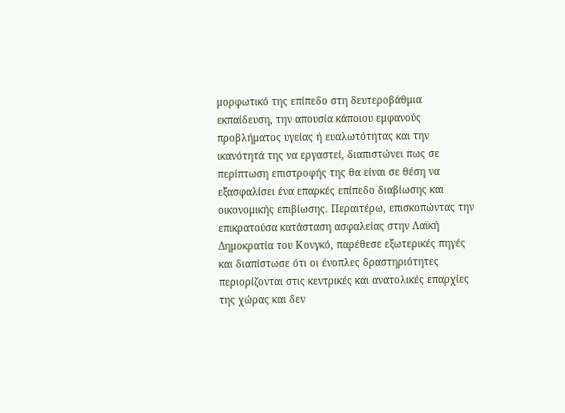μορφωτικό της επίπεδο στη δευτεροβάθμια εκπαίδευση, την απουσία κάποιου εμφανούς προβλήματος υγείας ή ευαλωτότητας και την ικανότητά της να εργαστεί, διαπιστώνει πως σε περίπτωση επιστροφής της θα είναι σε θέση να εξασφαλίσει ένα επαρκές επίπεδο διαβίωσης και οικονομικής επιβίωσης. Περαιτέρω, επισκοπώντας την επικρατούσα κατάσταση ασφαλείας στην Λαϊκή Δημοκρατία του Κονγκό, παρέθεσε εξωτερικές πηγές και διαπίστωσε ότι οι ένοπλες δραστηριότητες περιορίζονται στις κεντρικές και ανατολικές επαρχίες της χώρας και δεν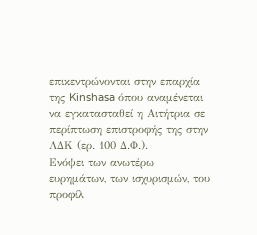επικεντρώνονται στην επαρχία της Kinshasa όπου αναμένεται να εγκατασταθεί η Αιτήτρια σε περίπτωση επιστροφής της στην ΛΔΚ (ερ. 100 Δ.Φ.).
Ενόψει των ανωτέρω ευρημάτων, των ισχυρισμών, του προφίλ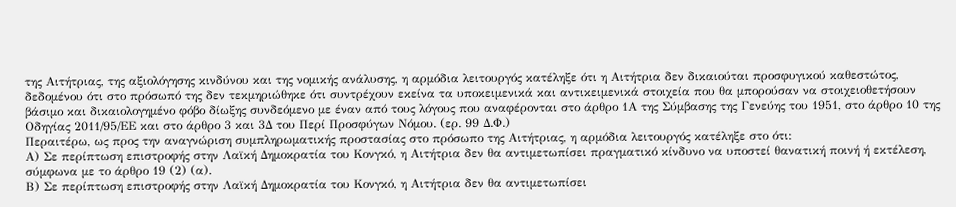της Αιτήτριας, της αξιολόγησης κινδύνου και της νομικής ανάλυσης, η αρμόδια λειτουργός κατέληξε ότι η Αιτήτρια δεν δικαιούται προσφυγικού καθεστώτος, δεδομένου ότι στο πρόσωπό της δεν τεκμηριώθηκε ότι συντρέχουν εκείνα τα υποκειμενικά και αντικειμενικά στοιχεία που θα μπορούσαν να στοιχειοθετήσουν βάσιμο και δικαιολογημένο φόβο δίωξης συνδεόμενο με έναν από τους λόγους που αναφέρονται στο άρθρο 1Α της Σύμβασης της Γενεύης του 1951, στο άρθρο 10 της Οδηγίας 2011/95/ΕΕ και στο άρθρο 3 και 3Δ του Περί Προσφύγων Νόμου. (ερ. 99 Δ.Φ.)
Περαιτέρω, ως προς την αναγνώριση συμπληρωματικής προστασίας στο πρόσωπο της Αιτήτριας, η αρμόδια λειτουργός κατέληξε στο ότι:
Α) Σε περίπτωση επιστροφής στην Λαϊκή Δημοκρατία του Κονγκό, η Αιτήτρια δεν θα αντιμετωπίσει πραγματικό κίνδυνο να υποστεί θανατική ποινή ή εκτέλεση, σύμφωνα με το άρθρο 19 (2) (α).
Β) Σε περίπτωση επιστροφής στην Λαϊκή Δημοκρατία του Κονγκό, η Αιτήτρια δεν θα αντιμετωπίσει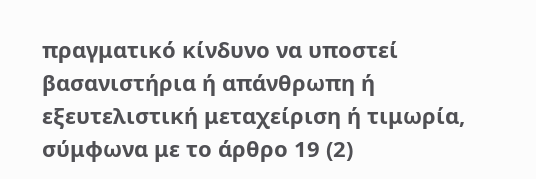πραγματικό κίνδυνο να υποστεί βασανιστήρια ή απάνθρωπη ή εξευτελιστική μεταχείριση ή τιμωρία, σύμφωνα με το άρθρο 19 (2)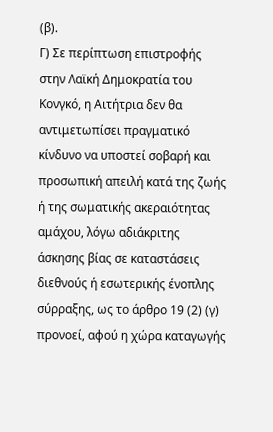(β).
Γ) Σε περίπτωση επιστροφής στην Λαϊκή Δημοκρατία του Κονγκό, η Αιτήτρια δεν θα αντιμετωπίσει πραγματικό κίνδυνο να υποστεί σοβαρή και προσωπική απειλή κατά της ζωής ή της σωματικής ακεραιότητας αμάχου, λόγω αδιάκριτης άσκησης βίας σε καταστάσεις διεθνούς ή εσωτερικής ένοπλης σύρραξης, ως το άρθρο 19 (2) (γ) προνοεί, αφού η χώρα καταγωγής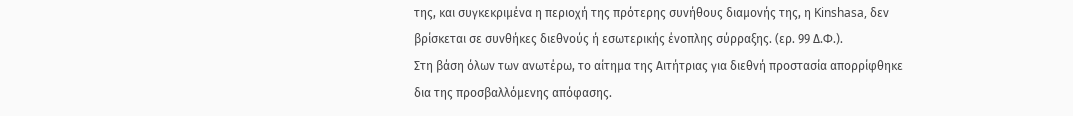της, και συγκεκριμένα η περιοχή της πρότερης συνήθους διαμονής της, η Kinshasa, δεν βρίσκεται σε συνθήκες διεθνούς ή εσωτερικής ένοπλης σύρραξης. (ερ. 99 Δ.Φ.).
Στη βάση όλων των ανωτέρω, το αίτημα της Αιτήτριας για διεθνή προστασία απορρίφθηκε δια της προσβαλλόμενης απόφασης.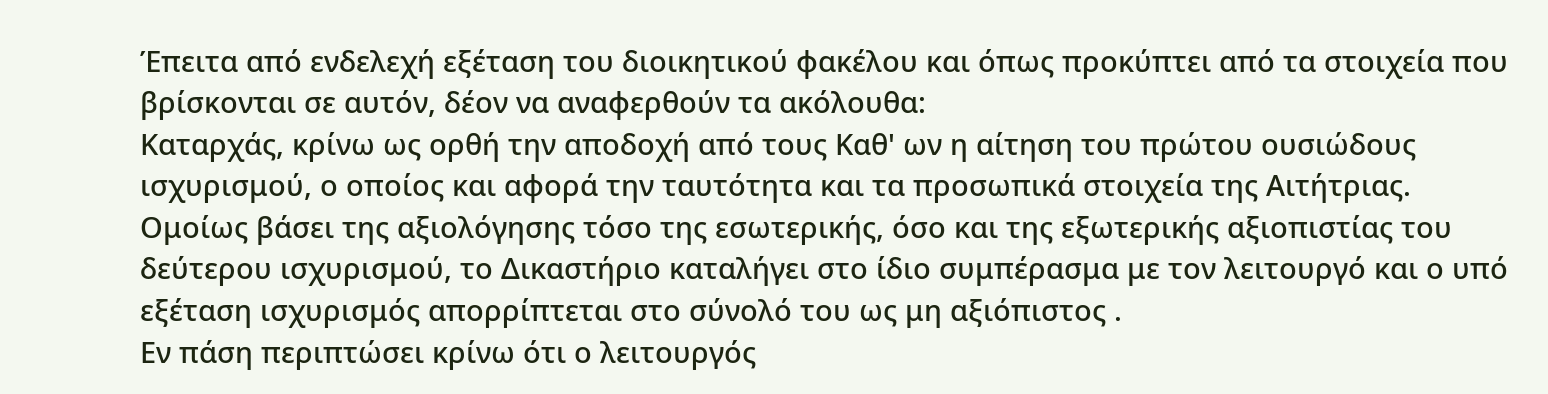Έπειτα από ενδελεχή εξέταση του διοικητικού φακέλου και όπως προκύπτει από τα στοιχεία που βρίσκονται σε αυτόν, δέον να αναφερθούν τα ακόλουθα:
Καταρχάς, κρίνω ως ορθή την αποδοχή από τους Καθ' ων η αίτηση του πρώτου ουσιώδους ισχυρισμού, ο οποίος και αφορά την ταυτότητα και τα προσωπικά στοιχεία της Αιτήτριας.
Ομοίως βάσει της αξιολόγησης τόσο της εσωτερικής, όσο και της εξωτερικής αξιοπιστίας του δεύτερου ισχυρισμού, το Δικαστήριο καταλήγει στο ίδιο συμπέρασμα με τον λειτουργό και ο υπό εξέταση ισχυρισμός απορρίπτεται στο σύνολό του ως μη αξιόπιστος .
Εν πάση περιπτώσει κρίνω ότι ο λειτουργός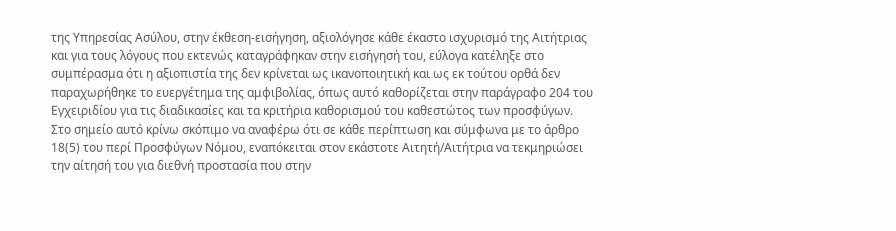της Υπηρεσίας Ασύλου, στην έκθεση-εισήγηση, αξιολόγησε κάθε έκαστο ισχυρισμό της Αιτήτριας και για τους λόγους που εκτενώς καταγράφηκαν στην εισήγησή του, εύλογα κατέληξε στο συμπέρασμα ότι η αξιοπιστία της δεν κρίνεται ως ικανοποιητική και ως εκ τούτου ορθά δεν παραχωρήθηκε το ευεργέτημα της αμφιβολίας, όπως αυτό καθορίζεται στην παράγραφο 204 του Εγχειριδίου για τις διαδικασίες και τα κριτήρια καθορισμού του καθεστώτος των προσφύγων.
Στο σημείο αυτό κρίνω σκόπιμο να αναφέρω ότι σε κάθε περίπτωση και σύμφωνα με το άρθρο 18(5) του περί Προσφύγων Νόμου, εναπόκειται στον εκάστοτε Αιτητή/Αιτήτρια να τεκμηριώσει την αίτησή του για διεθνή προστασία που στην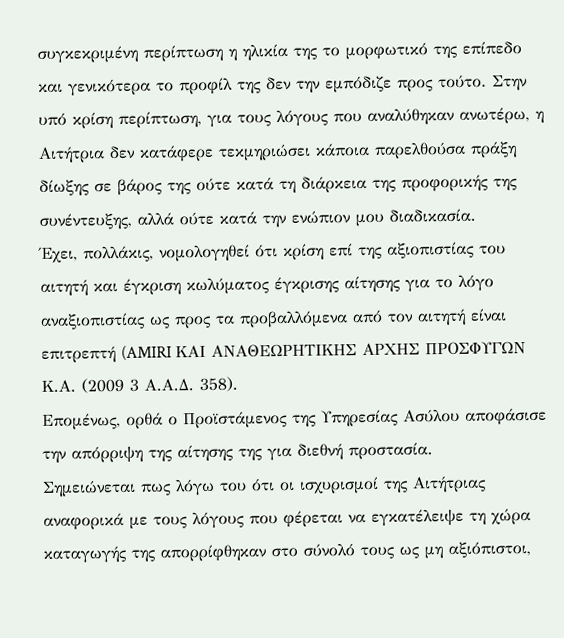συγκεκριμένη περίπτωση η ηλικία της το μορφωτικό της επίπεδο και γενικότερα το προφίλ της δεν την εμπόδιζε προς τούτο. Στην υπό κρίση περίπτωση, για τους λόγους που αναλύθηκαν ανωτέρω, η Αιτήτρια δεν κατάφερε τεκμηριώσει κάποια παρελθούσα πράξη δίωξης σε βάρος της ούτε κατά τη διάρκεια της προφορικής της συνέντευξης, αλλά ούτε κατά την ενώπιον μου διαδικασία.
Έχει, πολλάκις, νομολογηθεί ότι κρίση επί της αξιοπιστίας του αιτητή και έγκριση κωλύματος έγκρισης αίτησης για το λόγο αναξιοπιστίας ως προς τα προβαλλόμενα από τον αιτητή είναι επιτρεπτή (AMIRI ΚΑΙ ΑΝΑΘΕΩΡΗΤΙΚΗΣ ΑΡΧΗΣ ΠΡΟΣΦΥΓΩΝ Κ.Α. (2009 3 Α.Α.Δ. 358).
Επομένως, ορθά ο Προϊστάμενος της Υπηρεσίας Ασύλου αποφάσισε την απόρριψη της αίτησης της για διεθνή προστασία.
Σημειώνεται πως λόγω του ότι οι ισχυρισμοί της Αιτήτριας αναφορικά με τους λόγους που φέρεται να εγκατέλειψε τη χώρα καταγωγής της απορρίφθηκαν στο σύνολό τους ως μη αξιόπιστοι,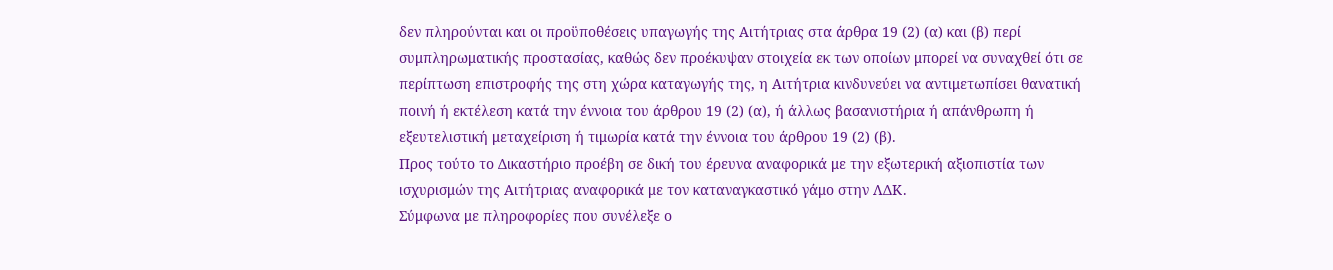δεν πληρούνται και οι προϋποθέσεις υπαγωγής της Αιτήτριας στα άρθρα 19 (2) (α) και (β) περί συμπληρωματικής προστασίας, καθώς δεν προέκυψαν στοιχεία εκ των οποίων μπορεί να συναχθεί ότι σε περίπτωση επιστροφής της στη χώρα καταγωγής της, η Αιτήτρια κινδυνεύει να αντιμετωπίσει θανατική ποινή ή εκτέλεση κατά την έννοια του άρθρου 19 (2) (α), ή άλλως βασανιστήρια ή απάνθρωπη ή εξευτελιστική μεταχείριση ή τιμωρία κατά την έννοια του άρθρου 19 (2) (β).
Προς τούτο το Δικαστήριο προέβη σε δική του έρευνα αναφορικά με την εξωτερική αξιοπιστία των ισχυρισμών της Αιτήτριας αναφορικά με τον καταναγκαστικό γάμο στην ΛΔΚ.
Σύμφωνα με πληροφορίες που συνέλεξε ο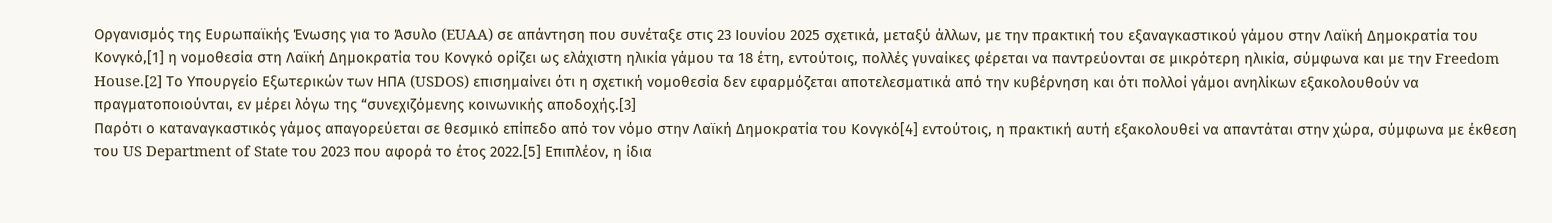Οργανισμός της Ευρωπαϊκής Ένωσης για το Άσυλο (EUAA) σε απάντηση που συνέταξε στις 23 Ιουνίου 2025 σχετικά, μεταξύ άλλων, με την πρακτική του εξαναγκαστικού γάμου στην Λαϊκή Δημοκρατία του Κονγκό,[1] η νομοθεσία στη Λαϊκή Δημοκρατία του Κονγκό ορίζει ως ελάχιστη ηλικία γάμου τα 18 έτη, εντούτοις, πολλές γυναίκες φέρεται να παντρεύονται σε μικρότερη ηλικία, σύμφωνα και με την Freedom House.[2] Το Υπουργείο Εξωτερικών των ΗΠΑ (USDOS) επισημαίνει ότι η σχετική νομοθεσία δεν εφαρμόζεται αποτελεσματικά από την κυβέρνηση και ότι πολλοί γάμοι ανηλίκων εξακολουθούν να πραγματοποιούνται, εν μέρει λόγω της “συνεχιζόμενης κοινωνικής αποδοχής.[3]
Παρότι ο καταναγκαστικός γάμος απαγορεύεται σε θεσμικό επίπεδο από τον νόμο στην Λαϊκή Δημοκρατία του Κονγκό[4] εντούτοις, η πρακτική αυτή εξακολουθεί να απαντάται στην χώρα, σύμφωνα με έκθεση του US Department of State του 2023 που αφορά το έτος 2022.[5] Επιπλέον, η ίδια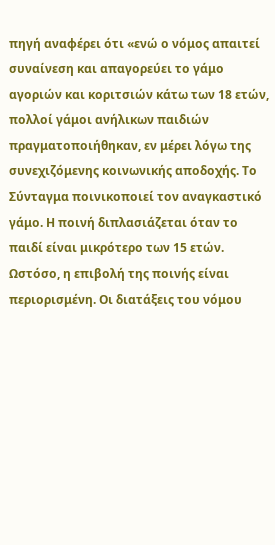πηγή αναφέρει ότι «ενώ ο νόμος απαιτεί συναίνεση και απαγορεύει το γάμο αγοριών και κοριτσιών κάτω των 18 ετών, πολλοί γάμοι ανήλικων παιδιών πραγματοποιήθηκαν, εν μέρει λόγω της συνεχιζόμενης κοινωνικής αποδοχής. Το Σύνταγμα ποινικοποιεί τον αναγκαστικό γάμο. Η ποινή διπλασιάζεται όταν το παιδί είναι μικρότερο των 15 ετών. Ωστόσο, η επιβολή της ποινής είναι περιορισμένη. Οι διατάξεις του νόμου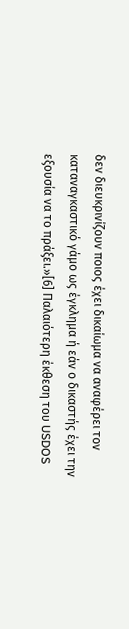δεν διευκρινίζουν ποιος έχει δικαίωμα να αναφέρει τον καταναγκαστικό γάμο ως έγκλημα ή εάν ο δικαστής έχει την εξουσία να το πράξει.»[6] Παλαιότερη έκθεση του USDOS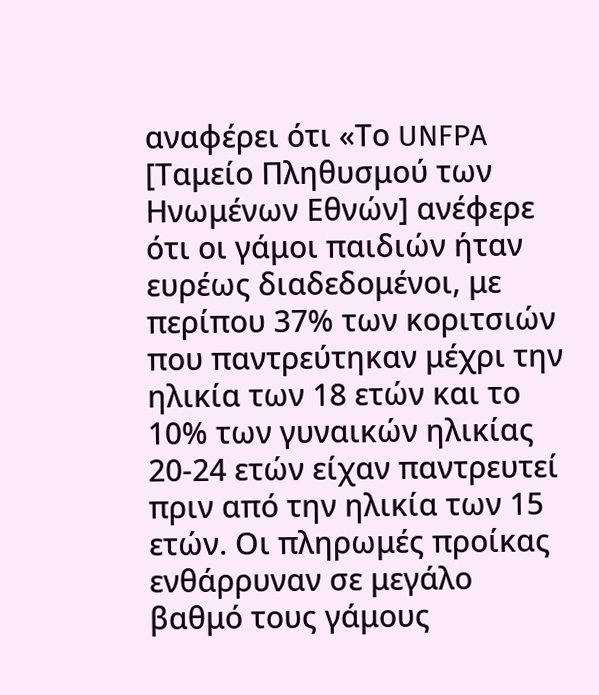αναφέρει ότι «Το UNFPA [Ταμείο Πληθυσμού των Ηνωμένων Εθνών] ανέφερε ότι οι γάμοι παιδιών ήταν ευρέως διαδεδομένοι, με περίπου 37% των κοριτσιών που παντρεύτηκαν μέχρι την ηλικία των 18 ετών και το 10% των γυναικών ηλικίας 20-24 ετών είχαν παντρευτεί πριν από την ηλικία των 15 ετών. Οι πληρωμές προίκας ενθάρρυναν σε μεγάλο βαθμό τους γάμους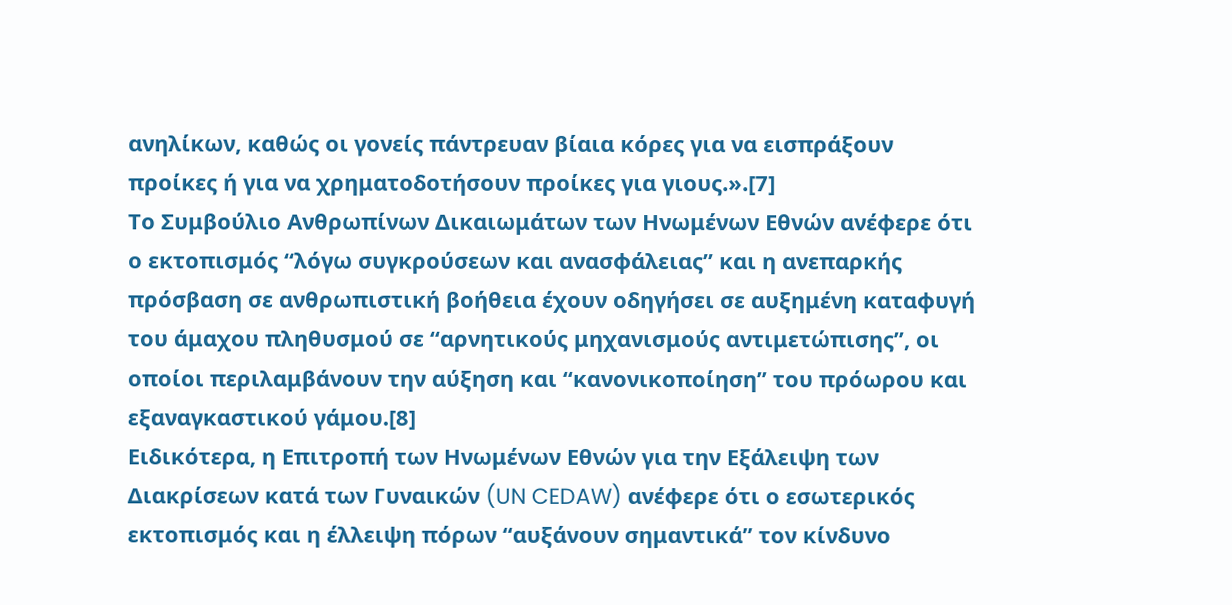ανηλίκων, καθώς οι γονείς πάντρευαν βίαια κόρες για να εισπράξουν προίκες ή για να χρηματοδοτήσουν προίκες για γιους.».[7]
Το Συμβούλιο Ανθρωπίνων Δικαιωμάτων των Ηνωμένων Εθνών ανέφερε ότι ο εκτοπισμός “λόγω συγκρούσεων και ανασφάλειας” και η ανεπαρκής πρόσβαση σε ανθρωπιστική βοήθεια έχουν οδηγήσει σε αυξημένη καταφυγή του άμαχου πληθυσμού σε “αρνητικούς μηχανισμούς αντιμετώπισης”, οι οποίοι περιλαμβάνουν την αύξηση και “κανονικοποίηση” του πρόωρου και εξαναγκαστικού γάμου.[8]
Ειδικότερα, η Επιτροπή των Ηνωμένων Εθνών για την Εξάλειψη των Διακρίσεων κατά των Γυναικών (UN CEDAW) ανέφερε ότι ο εσωτερικός εκτοπισμός και η έλλειψη πόρων “αυξάνουν σημαντικά” τον κίνδυνο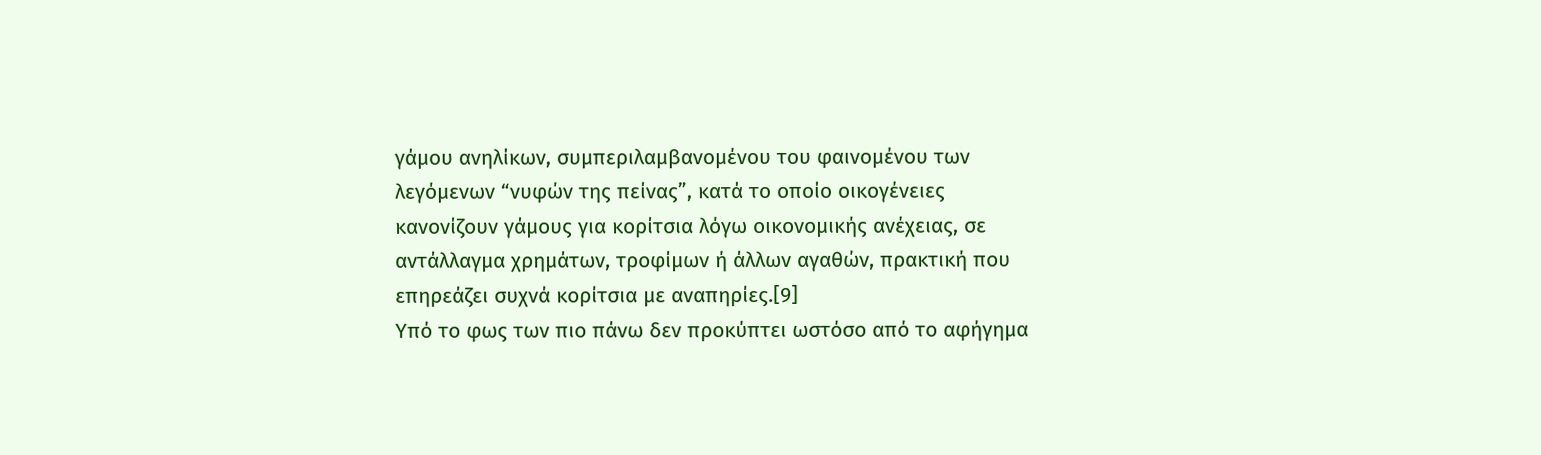γάμου ανηλίκων, συμπεριλαμβανομένου του φαινομένου των λεγόμενων “νυφών της πείνας”, κατά το οποίο οικογένειες κανονίζουν γάμους για κορίτσια λόγω οικονομικής ανέχειας, σε αντάλλαγμα χρημάτων, τροφίμων ή άλλων αγαθών, πρακτική που επηρεάζει συχνά κορίτσια με αναπηρίες.[9]
Υπό το φως των πιο πάνω δεν προκύπτει ωστόσο από το αφήγημα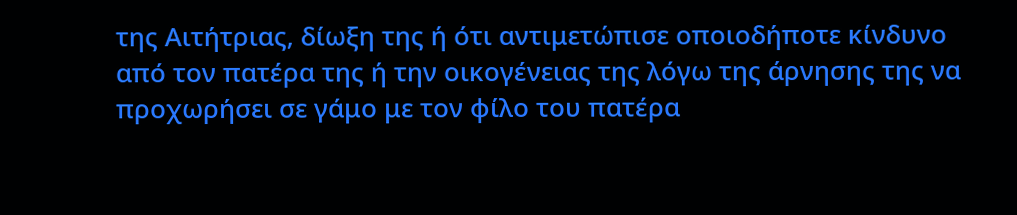της Αιτήτριας, δίωξη της ή ότι αντιμετώπισε οποιοδήποτε κίνδυνο από τον πατέρα της ή την οικογένειας της λόγω της άρνησης της να προχωρήσει σε γάμο με τον φίλο του πατέρα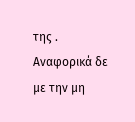της .
Αναφορικά δε με την μη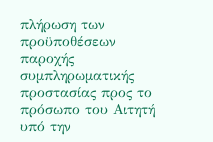πλήρωση των προϋποθέσεων παροχής συμπληρωματικής προστασίας προς το πρόσωπο του Αιτητή υπό την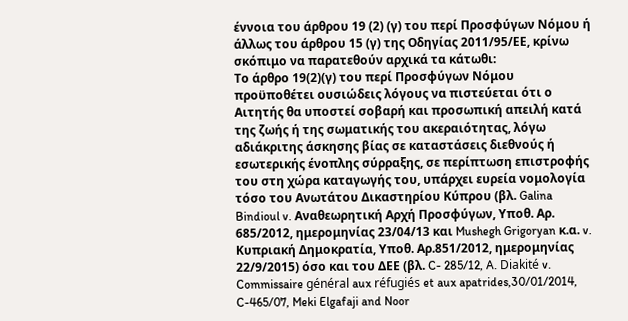έννοια του άρθρου 19 (2) (γ) του περί Προσφύγων Νόμου ή άλλως του άρθρου 15 (γ) της Οδηγίας 2011/95/ΕΕ, κρίνω σκόπιμο να παρατεθούν αρχικά τα κάτωθι:
Το άρθρο 19(2)(γ) του περί Προσφύγων Νόμου προϋποθέτει ουσιώδεις λόγους να πιστεύεται ότι ο Αιτητής θα υποστεί σοβαρή και προσωπική απειλή κατά της ζωής ή της σωματικής του ακεραιότητας, λόγω αδιάκριτης άσκησης βίας σε καταστάσεις διεθνούς ή εσωτερικής ένοπλης σύρραξης, σε περίπτωση επιστροφής του στη χώρα καταγωγής του, υπάρχει ευρεία νομολογία τόσο του Ανωτάτου Δικαστηρίου Κύπρου (βλ. Galina Bindioul v. Αναθεωρητική Αρχή Προσφύγων, Υποθ. Αρ. 685/2012, ημερομηνίας 23/04/13 και Mushegh Grigoryan κ.α. v. Κυπριακή Δημοκρατία, Υποθ. Αρ.851/2012, ημερομηνίας 22/9/2015) όσο και του ΔΕΕ (βλ. C- 285/12, A. Diakité v. Commissaire général aux réfugiés et aux apatrides,30/01/2014, C-465/07, Meki Elgafaji and Noor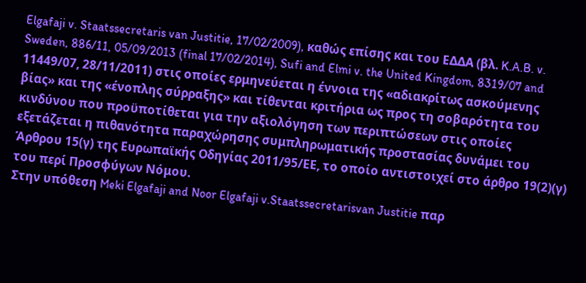Elgafaji v. Staatssecretaris van Justitie, 17/02/2009), καθώς επίσης και του ΕΔΔΑ (βλ. K.A.B. v. Sweden, 886/11, 05/09/2013 (final 17/02/2014), Sufi and Elmi v. the United Kingdom, 8319/07 and 11449/07, 28/11/2011) στις οποίες ερμηνεύεται η έννοια της «αδιακρίτως ασκούμενης βίας» και της «ένοπλης σύρραξης» και τίθενται κριτήρια ως προς τη σοβαρότητα του κινδύνου που προϋποτίθεται για την αξιολόγηση των περιπτώσεων στις οποίες εξετάζεται η πιθανότητα παραχώρησης συμπληρωματικής προστασίας δυνάμει του Άρθρου 15(γ) της Ευρωπαϊκής Οδηγίας 2011/95/ΕΕ, το οποίο αντιστοιχεί στο άρθρο 19(2)(γ) του περί Προσφύγων Νόμου.
Στην υπόθεση Meki Elgafaji and Noor Elgafaji v.Staatssecretarisvan Justitie παρ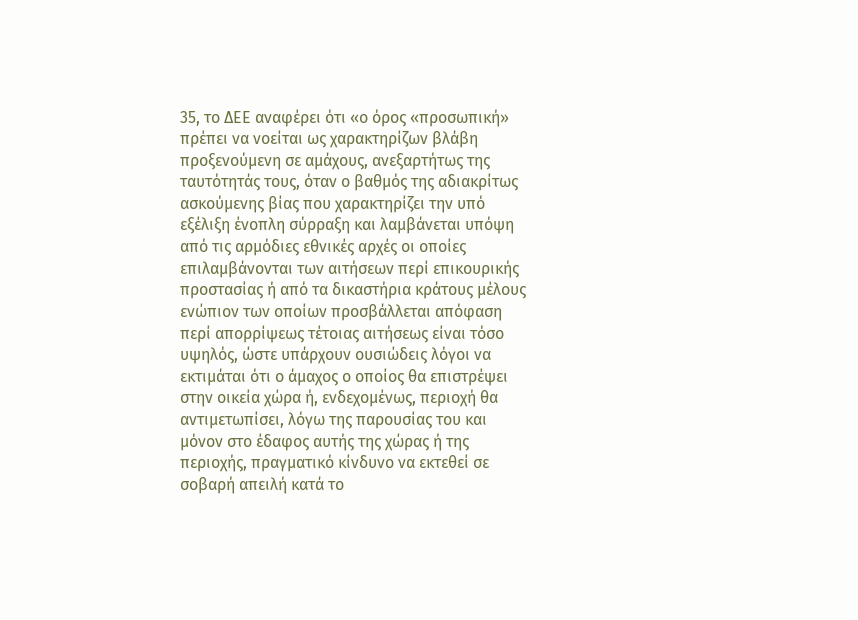35, το ΔΕΕ αναφέρει ότι «ο όρος «προσωπική» πρέπει να νοείται ως χαρακτηρίζων βλάβη προξενούμενη σε αμάχους, ανεξαρτήτως της ταυτότητάς τους, όταν ο βαθμός της αδιακρίτως ασκούμενης βίας που χαρακτηρίζει την υπό εξέλιξη ένοπλη σύρραξη και λαμβάνεται υπόψη από τις αρμόδιες εθνικές αρχές οι οποίες επιλαμβάνονται των αιτήσεων περί επικουρικής προστασίας ή από τα δικαστήρια κράτους μέλους ενώπιον των οποίων προσβάλλεται απόφαση περί απορρίψεως τέτοιας αιτήσεως είναι τόσο υψηλός, ώστε υπάρχουν ουσιώδεις λόγοι να εκτιμάται ότι ο άμαχος ο οποίος θα επιστρέψει στην οικεία χώρα ή, ενδεχομένως, περιοχή θα αντιμετωπίσει, λόγω της παρουσίας του και μόνον στο έδαφος αυτής της χώρας ή της περιοχής, πραγματικό κίνδυνο να εκτεθεί σε σοβαρή απειλή κατά το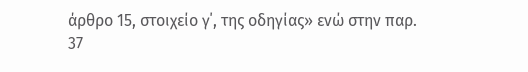άρθρο 15, στοιχείο γ΄, της οδηγίας» ενώ στην παρ. 37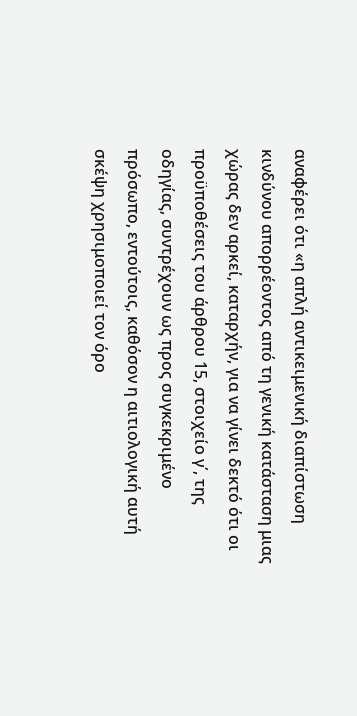αναφέρει ότι «η απλή αντικειμενική διαπίστωση κινδύνου απορρέοντος από τη γενική κατάσταση μιας χώρας δεν αρκεί, καταρχήν, για να γίνει δεκτό ότι οι προϋποθέσεις του άρθρου 15, στοιχείο γ΄, της οδηγίας, συντρέχουν ως προς συγκεκριμένο πρόσωπο, εντούτοις, καθόσον η αιτιολογική αυτή σκέψη χρησιμοποιεί τον όρο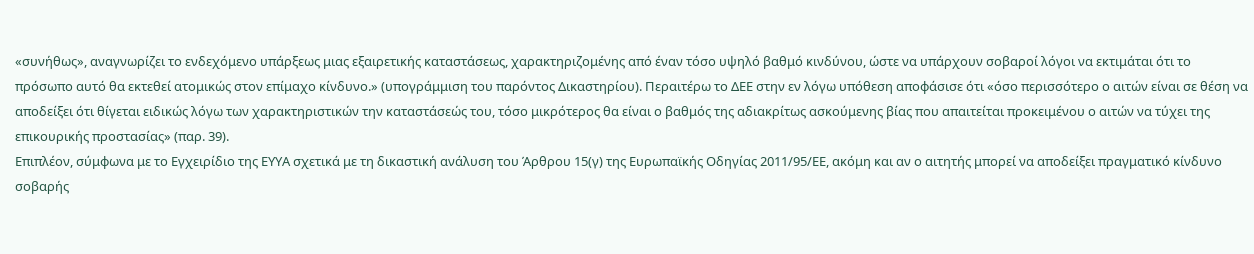«συνήθως», αναγνωρίζει το ενδεχόμενο υπάρξεως μιας εξαιρετικής καταστάσεως, χαρακτηριζομένης από έναν τόσο υψηλό βαθμό κινδύνου, ώστε να υπάρχουν σοβαροί λόγοι να εκτιμάται ότι το πρόσωπο αυτό θα εκτεθεί ατομικώς στον επίμαχο κίνδυνο.» (υπογράμμιση του παρόντος Δικαστηρίου). Περαιτέρω το ΔΕΕ στην εν λόγω υπόθεση αποφάσισε ότι «όσο περισσότερο ο αιτών είναι σε θέση να αποδείξει ότι θίγεται ειδικώς λόγω των χαρακτηριστικών την καταστάσεώς του, τόσο μικρότερος θα είναι ο βαθμός της αδιακρίτως ασκούμενης βίας που απαιτείται προκειμένου ο αιτών να τύχει της επικουρικής προστασίας» (παρ. 39).
Επιπλέον, σύμφωνα με το Εγχειρίδιο της ΕΥΥΑ σχετικά με τη δικαστική ανάλυση του Άρθρου 15(γ) της Ευρωπαϊκής Οδηγίας 2011/95/ΕΕ, ακόμη και αν ο αιτητής μπορεί να αποδείξει πραγματικό κίνδυνο σοβαρής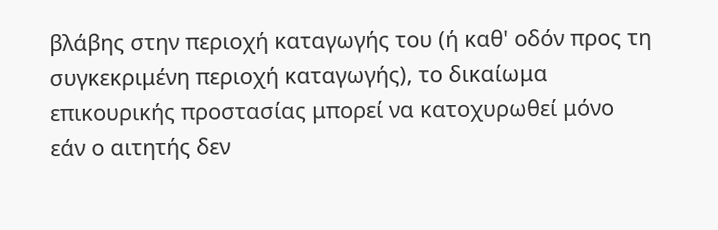βλάβης στην περιοχή καταγωγής του (ή καθ' οδόν προς τη συγκεκριμένη περιοχή καταγωγής), το δικαίωμα επικουρικής προστασίας μπορεί να κατοχυρωθεί μόνο εάν ο αιτητής δεν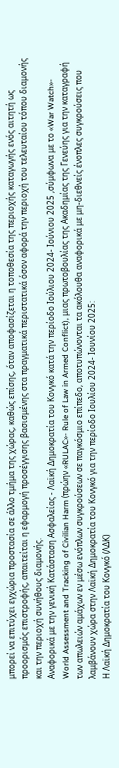μπορεί να επιτύχει εγχώρια προστασία σε άλλο τμήμα της χώρας, καθώς επίσης, όταν αποφασίζεται η τοποθεσία της περιοχής καταγωγής ενός αιτητή ως προορισμός επιστροφής, απαιτείται η εφαρμογή προσέγγισης βασισμένης στα πραγματικά περιστατικά όσον αφορά την περιοχή του τελευταίου τόπου διαμονής και την περιοχή συνήθους διαμονής.
Αναφορικά με την γενική Κατάσταση Ασφαλείας - Λαϊκή Δημοκρατία του Κονγκό κατά την περίοδο Ιούλιου 2024- Ιούνιου 2025 ,σύμφωνα με το «War Watch»- World Assessment and Tracking of Civilian Harm (πρώην «RULAC»- Rule of Law in Armed Conflict), μιας πρωτοβουλίας της Ακαδημίας της Γενεύης για την καταγραφή των απωλειών αμάχων εν μέσω ενόπλων συγκρούσεων σε παγκόσμιο επίπεδο, αποτυπώνονται τα ακόλουθα αναφορικά με μη-διεθνείς ένοπλες συγκρούσεις που λαμβάνουν χώρα στην Λαϊκή Δημοκρατία του Κονγκό για την περίοδο Ιουλίου 2024- Ιουνίου 2025:
Η Λαϊκή Δημοκρατία του Κονγκό (ΛΔΚ)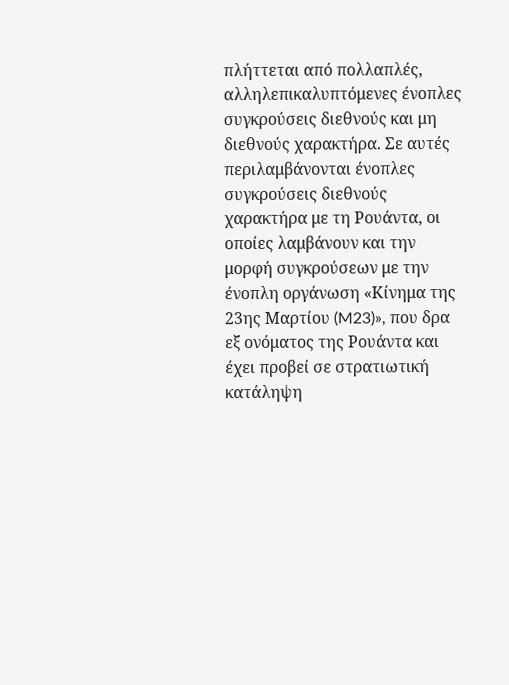πλήττεται από πολλαπλές, αλληλεπικαλυπτόμενες ένοπλες συγκρούσεις διεθνούς και μη διεθνούς χαρακτήρα. Σε αυτές περιλαμβάνονται ένοπλες συγκρούσεις διεθνούς χαρακτήρα με τη Ρουάντα, οι οποίες λαμβάνουν και την μορφή συγκρούσεων με την ένοπλη οργάνωση «Κίνημα της 23ης Μαρτίου (M23)», που δρα εξ ονόματος της Ρουάντα και έχει προβεί σε στρατιωτική κατάληψη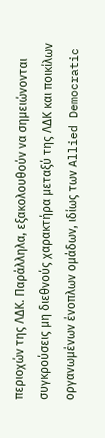περιοχών της ΛΔΚ. Παράλληλα, εξακολουθούν να σημειώνονται συγκρούσεις μη διεθνούς χαρακτήρα μεταξύ της ΛΔΚ και ποικίλων οργανωμένων ένοπλων ομάδων, ιδίως των Allied Democratic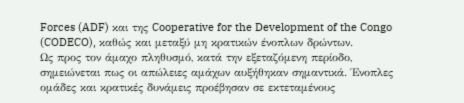Forces (ADF) και της Cooperative for the Development of the Congo (CODECO), καθώς και μεταξύ μη κρατικών ένοπλων δρώντων.
Ως προς τον άμαχο πληθυσμό, κατά την εξεταζόμενη περίοδο, σημειώνεται πως οι απώλειες αμάχων αυξήθηκαν σημαντικά. Ένοπλες ομάδες και κρατικές δυνάμεις προέβησαν σε εκτεταμένους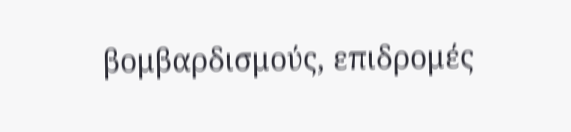βομβαρδισμούς, επιδρομές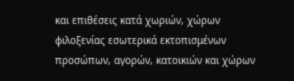και επιθέσεις κατά χωριών, χώρων φιλοξενίας εσωτερικά εκτοπισμένων προσώπων, αγορών, κατοικιών και χώρων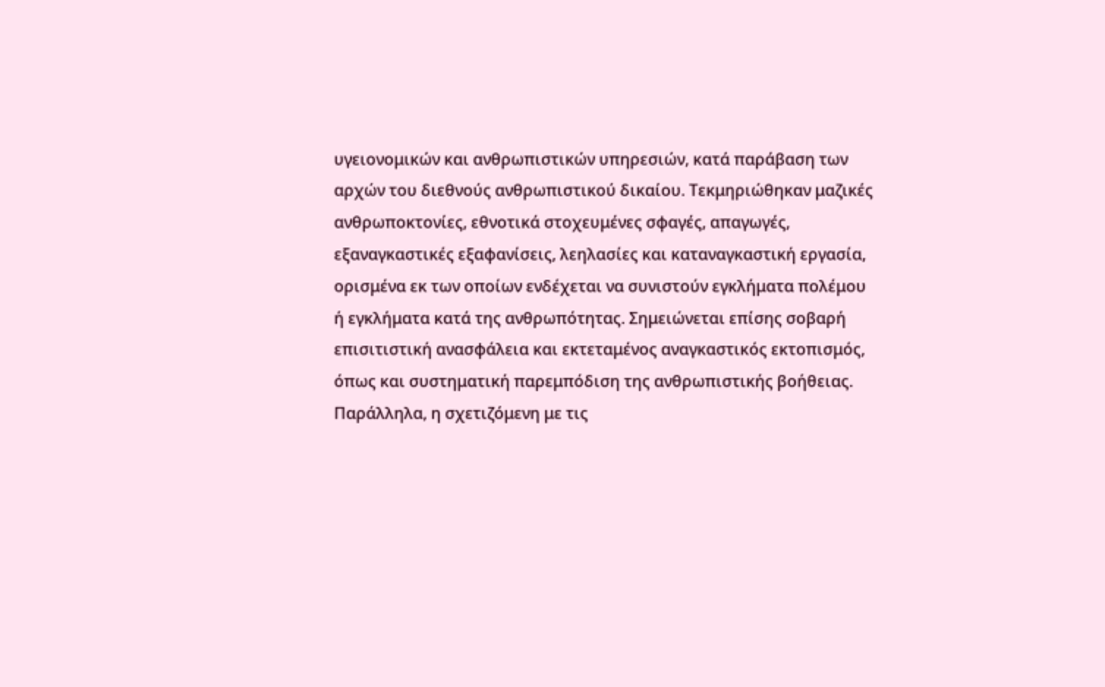υγειονομικών και ανθρωπιστικών υπηρεσιών, κατά παράβαση των αρχών του διεθνούς ανθρωπιστικού δικαίου. Τεκμηριώθηκαν μαζικές ανθρωποκτονίες, εθνοτικά στοχευμένες σφαγές, απαγωγές, εξαναγκαστικές εξαφανίσεις, λεηλασίες και καταναγκαστική εργασία, ορισμένα εκ των οποίων ενδέχεται να συνιστούν εγκλήματα πολέμου ή εγκλήματα κατά της ανθρωπότητας. Σημειώνεται επίσης σοβαρή επισιτιστική ανασφάλεια και εκτεταμένος αναγκαστικός εκτοπισμός, όπως και συστηματική παρεμπόδιση της ανθρωπιστικής βοήθειας. Παράλληλα, η σχετιζόμενη με τις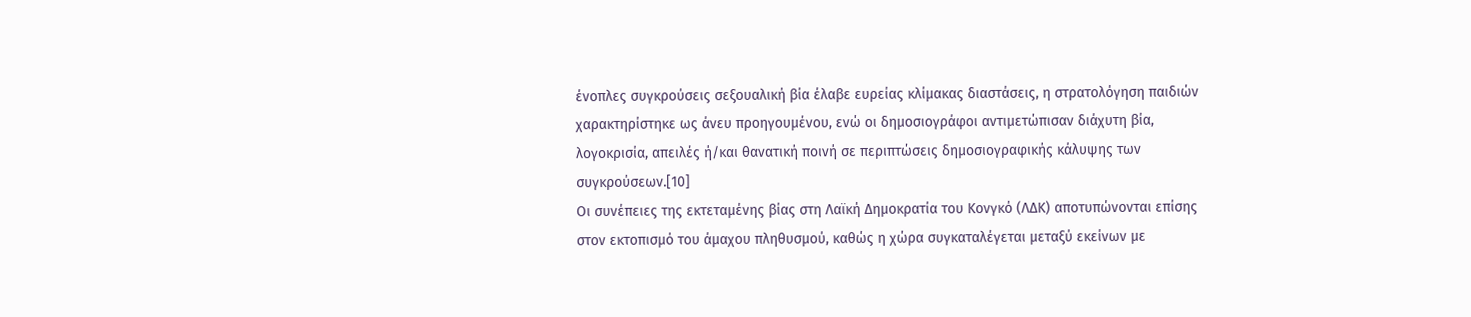ένοπλες συγκρούσεις σεξουαλική βία έλαβε ευρείας κλίμακας διαστάσεις, η στρατολόγηση παιδιών χαρακτηρίστηκε ως άνευ προηγουμένου, ενώ οι δημοσιογράφοι αντιμετώπισαν διάχυτη βία, λογοκρισία, απειλές ή/και θανατική ποινή σε περιπτώσεις δημοσιογραφικής κάλυψης των συγκρούσεων.[10]
Οι συνέπειες της εκτεταμένης βίας στη Λαϊκή Δημοκρατία του Κονγκό (ΛΔΚ) αποτυπώνονται επίσης στον εκτοπισμό του άμαχου πληθυσμού, καθώς η χώρα συγκαταλέγεται μεταξύ εκείνων με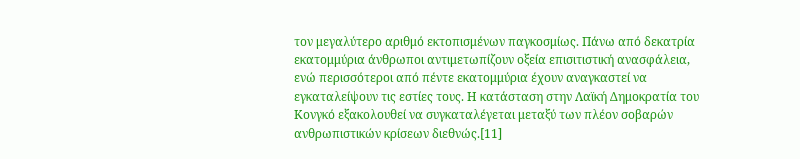τον μεγαλύτερο αριθμό εκτοπισμένων παγκοσμίως. Πάνω από δεκατρία εκατομμύρια άνθρωποι αντιμετωπίζουν οξεία επισιτιστική ανασφάλεια, ενώ περισσότεροι από πέντε εκατομμύρια έχουν αναγκαστεί να εγκαταλείψουν τις εστίες τους. Η κατάσταση στην Λαϊκή Δημοκρατία του Κονγκό εξακολουθεί να συγκαταλέγεται μεταξύ των πλέον σοβαρών ανθρωπιστικών κρίσεων διεθνώς.[11]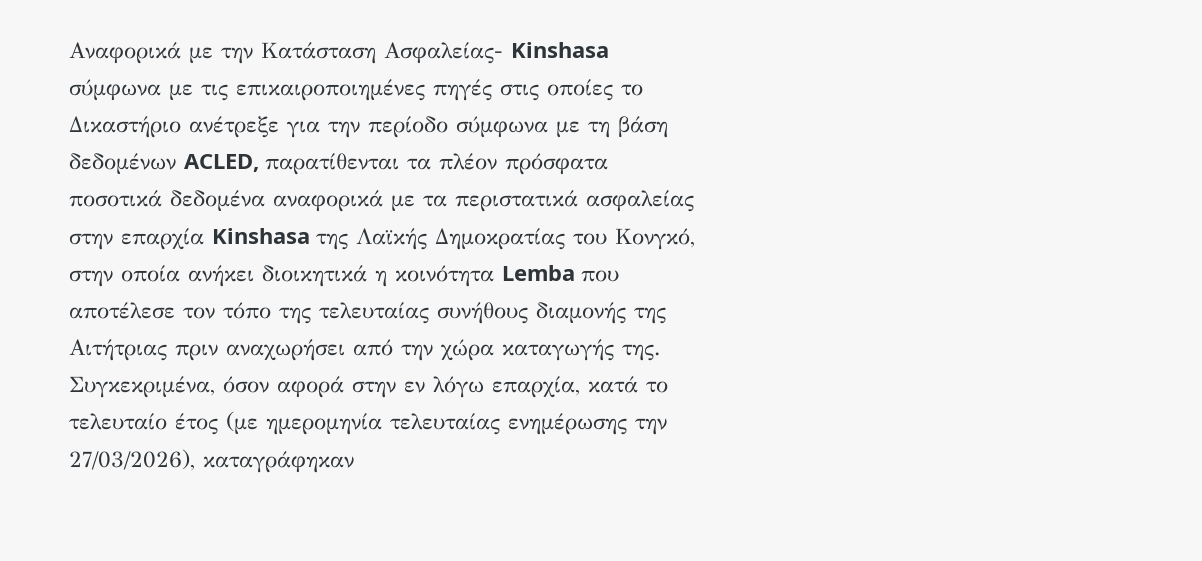Αναφορικά με την Κατάσταση Ασφαλείας- Kinshasa σύμφωνα με τις επικαιροποιημένες πηγές στις οποίες το Δικαστήριο ανέτρεξε για την περίοδο σύμφωνα με τη βάση δεδομένων ACLED, παρατίθενται τα πλέον πρόσφατα ποσοτικά δεδομένα αναφορικά με τα περιστατικά ασφαλείας στην επαρχία Kinshasa της Λαϊκής Δημοκρατίας του Κονγκό, στην οποία ανήκει διοικητικά η κοινότητα Lemba που αποτέλεσε τον τόπο της τελευταίας συνήθους διαμονής της Αιτήτριας πριν αναχωρήσει από την χώρα καταγωγής της. Συγκεκριμένα, όσον αφορά στην εν λόγω επαρχία, κατά το τελευταίο έτος (με ημερομηνία τελευταίας ενημέρωσης την 27/03/2026), καταγράφηκαν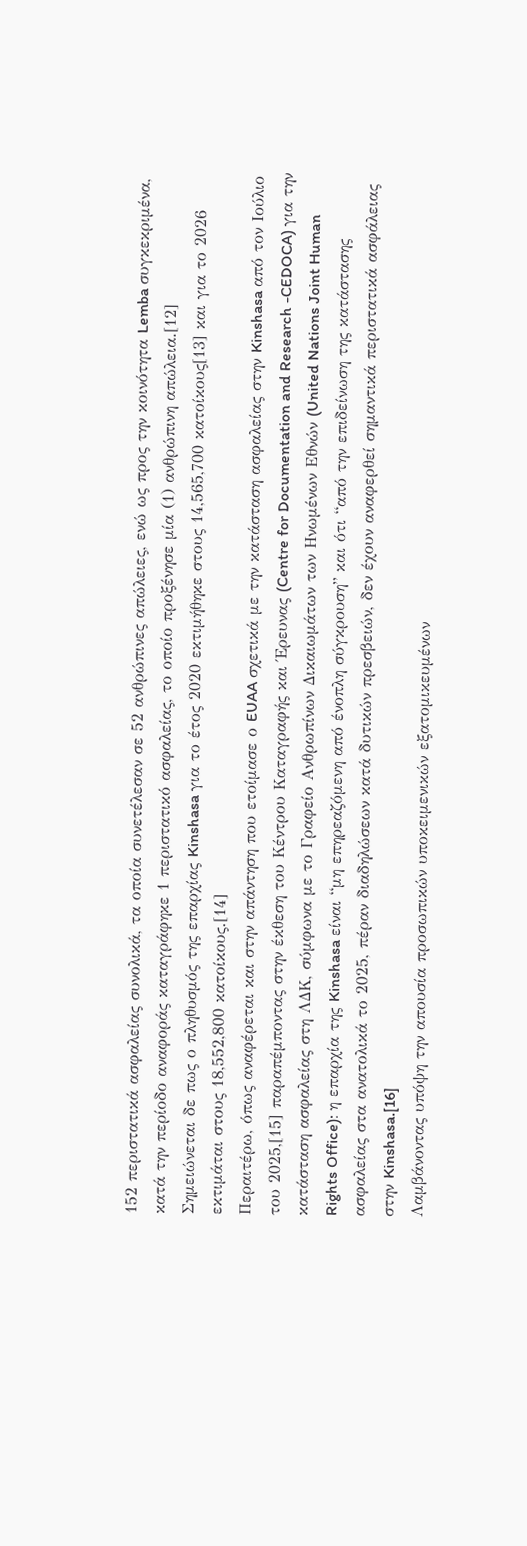152 περιστατικά ασφαλείας συνολικά, τα οποία συνετέλεσαν σε 52 ανθρώπινες απώλειες, ενώ ως προς την κοινότητα Lemba συγκεκριμένα, κατά την περίοδο αναφοράς καταγράφηκε 1 περιστατικό ασφαλείας, το οποίο προξένησε μία (1) ανθρώπινη απώλεια.[12]
Σημειώνεται δε πως ο πληθυσμός της επαρχίας Kinshasa για το έτος 2020 εκτιμήθηκε στους 14,565,700 κατοίκους[13] και για το 2026 εκτιμάται στους 18,552,800 κατοίκους.[14]
Περαιτέρω, όπως αναφέρεται και στην απάντηση που ετοίμασε ο EUAA σχετικά με την κατάσταση ασφαλείας στην Kinshasa από τον Ιούλιο του 2025,[15] παραπέμποντας στην έκθεση του Κέντρου Καταγραφής και Έρευνας (Centre for Documentation and Research -CEDOCA) για την κατάσταση ασφαλείας στη ΛΔΚ, σύμφωνα με το Γραφείο Ανθρωπίνων Δικαιωμάτων των Ηνωμένων Εθνών (United Nations Joint Human Rights Office): η επαρχία της Kinshasa είναι “μη επηρεαζόμενη από ένοπλη σύγκρουση” και ότι “από την επιδείνωση της κατάστασης ασφαλείας στα ανατολικά το 2025, πέραν διαδηλώσεων κατά δυτικών πρεσβειών, δεν έχουν αναφερθεί σημαντικά περιστατικά ασφάλειας στην Kinshasa.[16]
Λαμβάνοντας υπόψη την απουσία προσωπικών υποκειμενικών εξατομικευμένων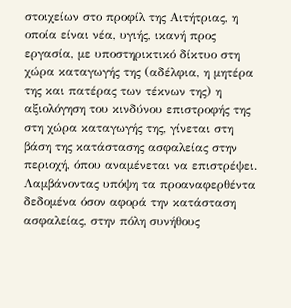στοιχείων στο προφίλ της Αιτήτριας, η οποία είναι νέα, υγιής, ικανή προς εργασία, με υποστηρικτικό δίκτυο στη χώρα καταγωγής της (αδέλφια, η μητέρα της και πατέρας των τέκνων της) η αξιολόγηση του κινδύνου επιστροφής της στη χώρα καταγωγής της, γίνεται στη βάση της κατάστασης ασφαλείας στην περιοχή, όπου αναμένεται να επιστρέψει. Λαμβάνοντας υπόψη τα προαναφερθέντα δεδομένα όσον αφορά την κατάσταση ασφαλείας, στην πόλη συνήθους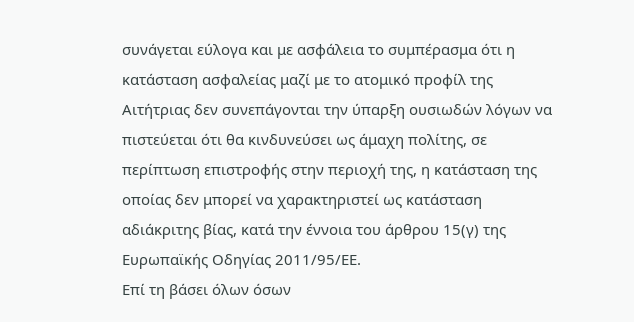συνάγεται εύλογα και με ασφάλεια το συμπέρασμα ότι η κατάσταση ασφαλείας μαζί με το ατομικό προφίλ της Αιτήτριας δεν συνεπάγονται την ύπαρξη ουσιωδών λόγων να πιστεύεται ότι θα κινδυνεύσει ως άμαχη πολίτης, σε περίπτωση επιστροφής στην περιοχή της, η κατάσταση της οποίας δεν μπορεί να χαρακτηριστεί ως κατάσταση αδιάκριτης βίας, κατά την έννοια του άρθρου 15(γ) της Ευρωπαϊκής Οδηγίας 2011/95/ΕΕ.
Επί τη βάσει όλων όσων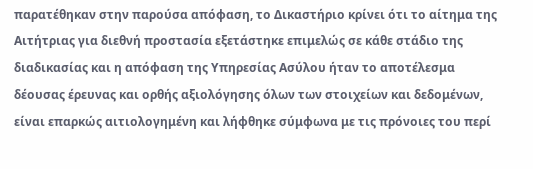παρατέθηκαν στην παρούσα απόφαση, το Δικαστήριο κρίνει ότι το αίτημα της Αιτήτριας για διεθνή προστασία εξετάστηκε επιμελώς σε κάθε στάδιο της διαδικασίας και η απόφαση της Υπηρεσίας Ασύλου ήταν το αποτέλεσμα δέουσας έρευνας και ορθής αξιολόγησης όλων των στοιχείων και δεδομένων, είναι επαρκώς αιτιολογημένη και λήφθηκε σύμφωνα με τις πρόνοιες του περί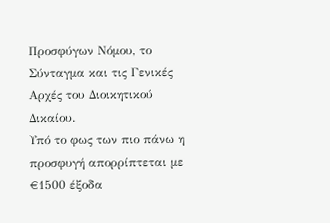Προσφύγων Νόμου, το Σύνταγμα και τις Γενικές Αρχές του Διοικητικού Δικαίου.
Υπό το φως των πιο πάνω η προσφυγή απορρίπτεται με €1500 έξοδα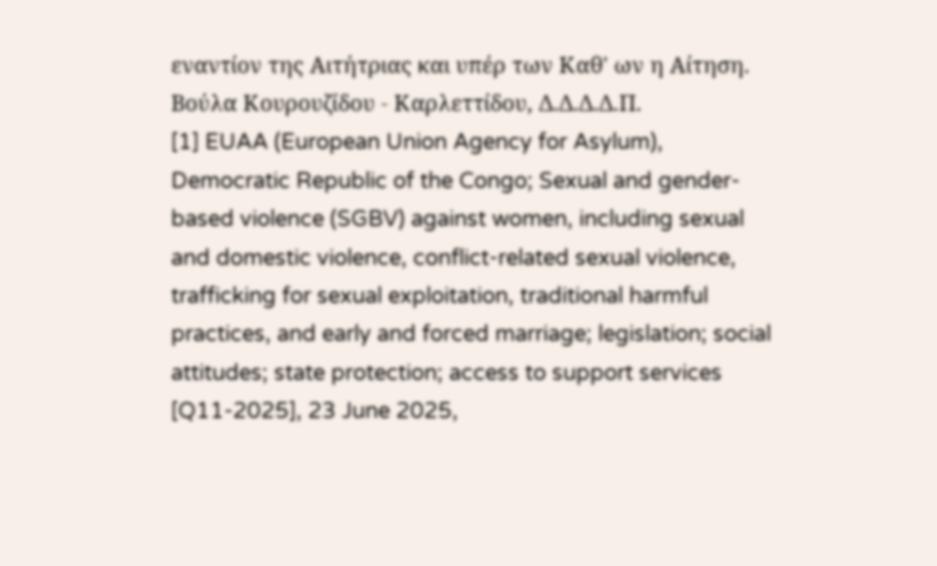εναντίον της Αιτήτριας και υπέρ των Καθ' ων η Αίτηση.
Βούλα Κουρουζίδου - Καρλεττίδου, Δ.Δ.Δ.Δ.Π.
[1] EUAA (European Union Agency for Asylum), Democratic Republic of the Congo; Sexual and gender-based violence (SGBV) against women, including sexual and domestic violence, conflict-related sexual violence, trafficking for sexual exploitation, traditional harmful practices, and early and forced marriage; legislation; social attitudes; state protection; access to support services [Q11-2025], 23 June 2025,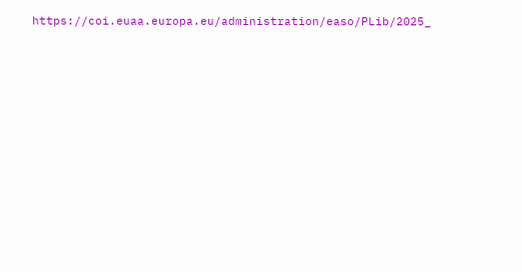https://coi.euaa.europa.eu/administration/easo/PLib/2025_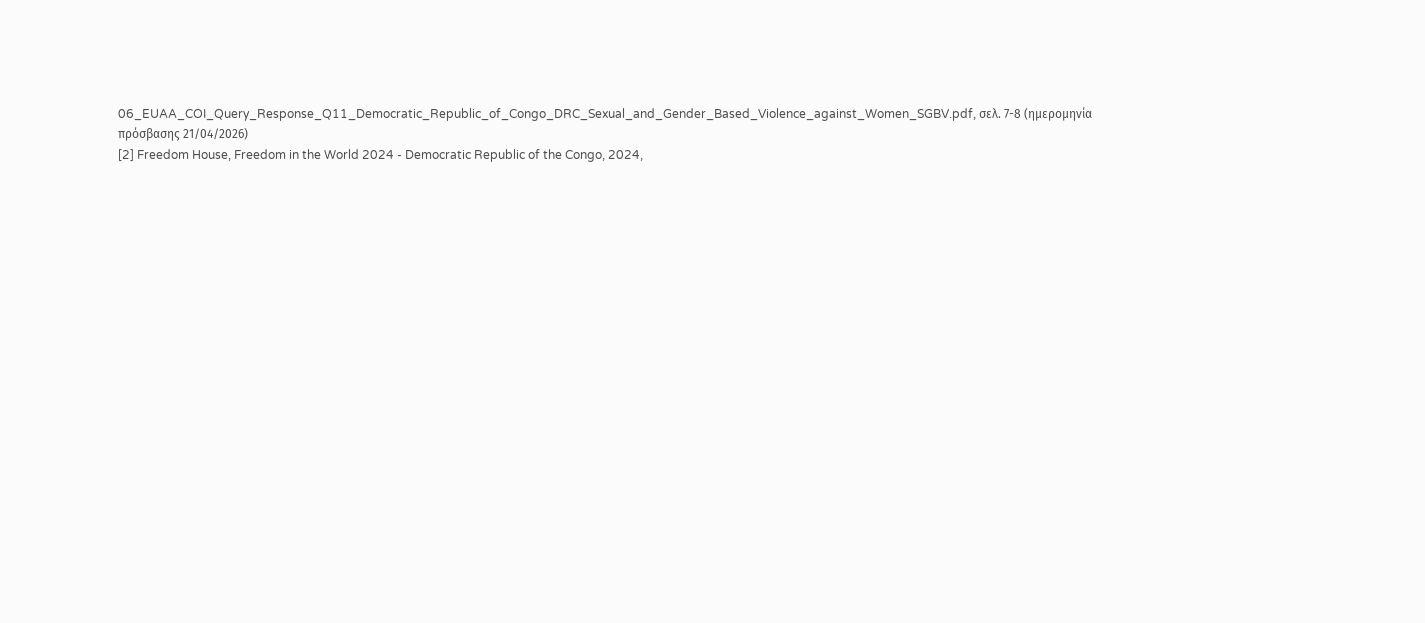06_EUAA_COI_Query_Response_Q11_Democratic_Republic_of_Congo_DRC_Sexual_and_Gender_Based_Violence_against_Women_SGBV.pdf, σελ. 7-8 (ημερομηνία πρόσβασης 21/04/2026)
[2] Freedom House, Freedom in the World 2024 - Democratic Republic of the Congo, 2024,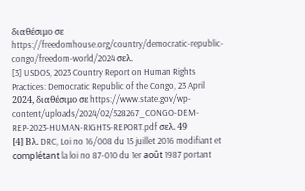διαθέσιμο σε https://freedomhouse.org/country/democratic-republic-congo/freedom-world/2024 σελ.
[3] USDOS, 2023 Country Report on Human Rights Practices: Democratic Republic of the Congo, 23 April 2024, διαθέσιμο σε https://www.state.gov/wp-content/uploads/2024/02/528267_CONGO-DEM-REP-2023-HUMAN-RIGHTS-REPORT.pdf σελ. 49
[4] Βλ. DRC, Loi no 16/008 du 15 juillet 2016 modifiant et complétant la loi no 87-010 du 1er août 1987 portant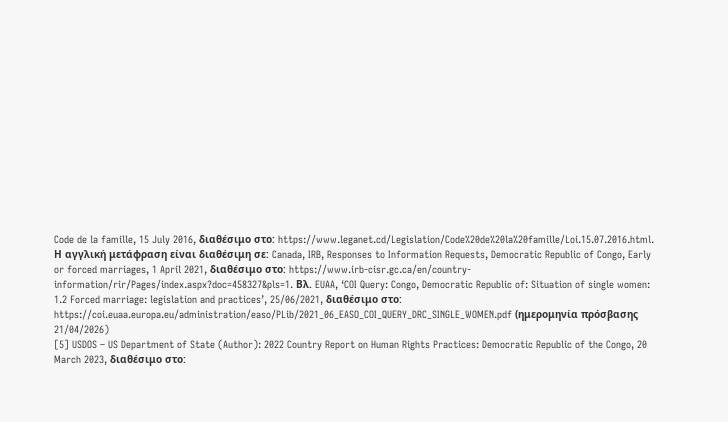Code de la famille, 15 July 2016, διαθέσιμο στο: https://www.leganet.cd/Legislation/Code%20de%20la%20famille/Loi.15.07.2016.html. Η αγγλική μετάφραση είναι διαθέσιμη σε: Canada, IRB, Responses to Information Requests, Democratic Republic of Congo, Early or forced marriages, 1 April 2021, διαθέσιμο στο: https://www.irb-cisr.gc.ca/en/country-information/rir/Pages/index.aspx?doc=458327&pls=1. Βλ. EUAA, ‘COI Query: Congo, Democratic Republic of: Situation of single women: 1.2 Forced marriage: legislation and practices’, 25/06/2021, διαθέσιμο στο: https://coi.euaa.europa.eu/administration/easo/PLib/2021_06_EASO_COI_QUERY_DRC_SINGLE_WOMEN.pdf (ημερομηνία πρόσβασης 21/04/2026)
[5] USDOS – US Department of State (Author): 2022 Country Report on Human Rights Practices: Democratic Republic of the Congo, 20 March 2023, διαθέσιμο στο: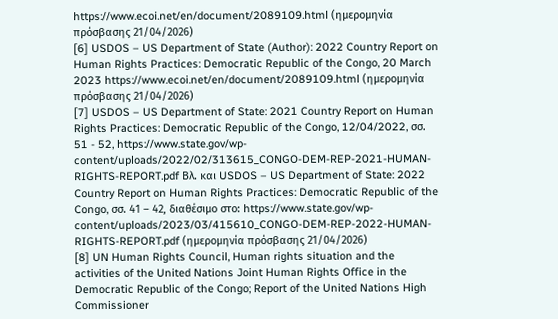https://www.ecoi.net/en/document/2089109.html (ημερομηνία πρόσβασης 21/04/2026)
[6] USDOS – US Department of State (Author): 2022 Country Report on Human Rights Practices: Democratic Republic of the Congo, 20 March 2023 https://www.ecoi.net/en/document/2089109.html (ημερομηνία πρόσβασης 21/04/2026)
[7] USDOS – US Department of State: 2021 Country Report on Human Rights Practices: Democratic Republic of the Congo, 12/04/2022, σσ. 51 - 52, https://www.state.gov/wp-content/uploads/2022/02/313615_CONGO-DEM-REP-2021-HUMAN-RIGHTS-REPORT.pdf Βλ. και USDOS – US Department of State: 2022 Country Report on Human Rights Practices: Democratic Republic of the Congo, σσ. 41 – 42, διαθέσιμο στο: https://www.state.gov/wp-content/uploads/2023/03/415610_CONGO-DEM-REP-2022-HUMAN-RIGHTS-REPORT.pdf (ημερομηνία πρόσβασης 21/04/2026)
[8] UN Human Rights Council, Human rights situation and the activities of the United Nations Joint Human Rights Office in the Democratic Republic of the Congo; Report of the United Nations High Commissioner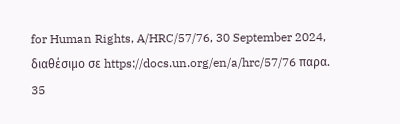for Human Rights, A/HRC/57/76, 30 September 2024, διαθέσιμο σε https://docs.un.org/en/a/hrc/57/76 παρα. 35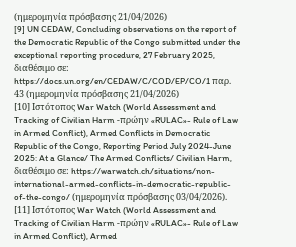(ημερομηνία πρόσβασης 21/04/2026)
[9] UN CEDAW, Concluding observations on the report of the Democratic Republic of the Congo submitted under the exceptional reporting procedure, 27 February 2025, διαθέσιμο σε: https://docs.un.org/en/CEDAW/C/COD/EP/CO/1 παρ. 43 (ημερομηνία πρόσβασης 21/04/2026)
[10] Ιστότοπος War Watch (World Assessment and Tracking of Civilian Harm -πρώην «RULAC»- Rule of Law in Armed Conflict), Armed Conflicts in Democratic Republic of the Congo, Reporting Period July 2024-June 2025: At a Glance/ The Armed Conflicts/ Civilian Harm, διαθέσιμο σε: https://warwatch.ch/situations/non-international-armed-conflicts-in-democratic-republic-of-the-congo/ (ημερομηνία πρόσβασης 03/04/2026).
[11] Ιστότοπος War Watch (World Assessment and Tracking of Civilian Harm -πρώην «RULAC»- Rule of Law in Armed Conflict), Armed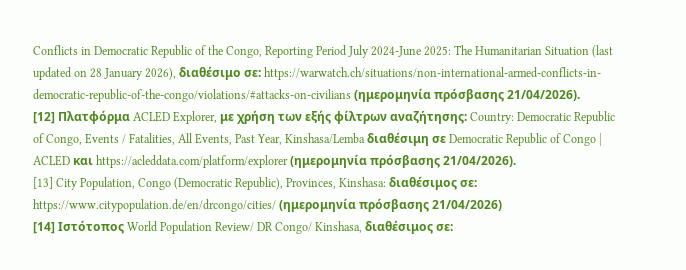Conflicts in Democratic Republic of the Congo, Reporting Period July 2024-June 2025: The Humanitarian Situation (last updated on 28 January 2026), διαθέσιμο σε: https://warwatch.ch/situations/non-international-armed-conflicts-in-democratic-republic-of-the-congo/violations/#attacks-on-civilians (ημερομηνία πρόσβασης 21/04/2026).
[12] Πλατφόρμα ACLED Explorer, με χρήση των εξής φίλτρων αναζήτησης: Country: Democratic Republic of Congo, Events / Fatalities, All Events, Past Year, Kinshasa/Lemba διαθέσιμη σε Democratic Republic of Congo | ACLED και https://acleddata.com/platform/explorer (ημερομηνία πρόσβασης 21/04/2026).
[13] City Population, Congo (Democratic Republic), Provinces, Kinshasa: διαθέσιμος σε: https://www.citypopulation.de/en/drcongo/cities/ (ημερομηνία πρόσβασης 21/04/2026)
[14] Ιστότοπος World Population Review/ DR Congo/ Kinshasa, διαθέσιμος σε: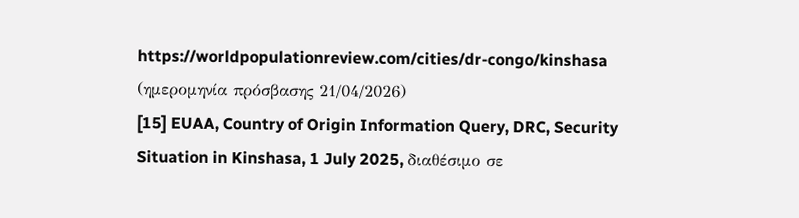https://worldpopulationreview.com/cities/dr-congo/kinshasa (ημερομηνία πρόσβασης 21/04/2026)
[15] EUAA, Country of Origin Information Query, DRC, Security Situation in Kinshasa, 1 July 2025, διαθέσιμο σε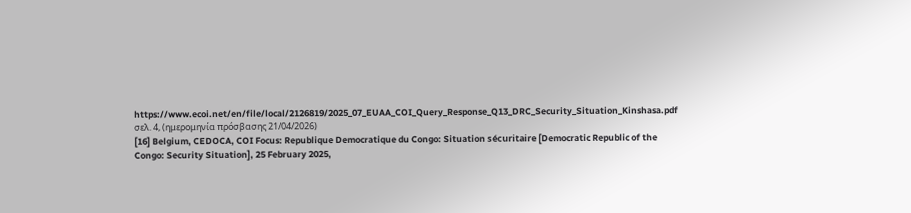https://www.ecoi.net/en/file/local/2126819/2025_07_EUAA_COI_Query_Response_Q13_DRC_Security_Situation_Kinshasa.pdf σελ. 4, (ημερομηνία πρόσβασης 21/04/2026)
[16] Belgium, CEDOCA, COI Focus: Republique Democratique du Congo: Situation sécuritaire [Democratic Republic of the Congo: Security Situation], 25 February 2025,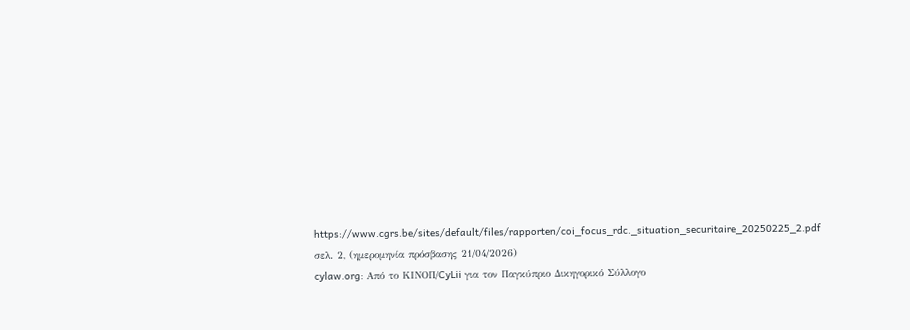https://www.cgrs.be/sites/default/files/rapporten/coi_focus_rdc._situation_securitaire_20250225_2.pdf σελ. 2, (ημερομηνία πρόσβασης 21/04/2026)
cylaw.org: Από το ΚΙΝOΠ/CyLii για τον Παγκύπριο Δικηγορικό Σύλλογο